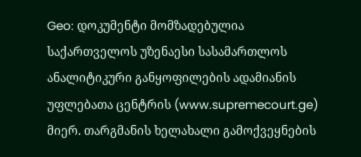Geo: დოკუმენტი მომზადებულია საქართველოს უზენაესი სასამართლოს ანალიტიკური განყოფილების ადამიანის უფლებათა ცენტრის (www.supremecourt.ge) მიერ. თარგმანის ხელახალი გამოქვეყნების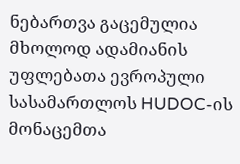ნებართვა გაცემულია მხოლოდ ადამიანის უფლებათა ევროპული სასამართლოს HUDOC-ის მონაცემთა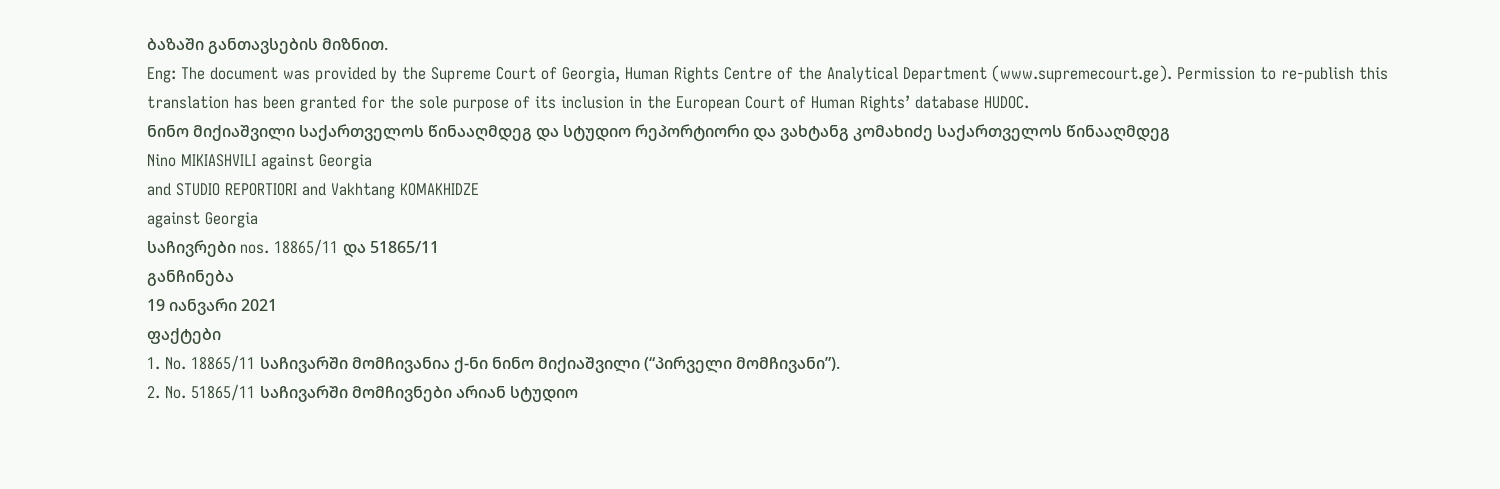ბაზაში განთავსების მიზნით.
Eng: The document was provided by the Supreme Court of Georgia, Human Rights Centre of the Analytical Department (www.supremecourt.ge). Permission to re-publish this translation has been granted for the sole purpose of its inclusion in the European Court of Human Rights’ database HUDOC.
ნინო მიქიაშვილი საქართველოს წინააღმდეგ და სტუდიო რეპორტიორი და ვახტანგ კომახიძე საქართველოს წინააღმდეგ
Nino MIKIASHVILI against Georgia
and STUDIO REPORTIORI and Vakhtang KOMAKHIDZE
against Georgia
საჩივრები nos. 18865/11 და 51865/11
განჩინება
19 იანვარი 2021
ფაქტები
1. No. 18865/11 საჩივარში მომჩივანია ქ-ნი ნინო მიქიაშვილი (“პირველი მომჩივანი”).
2. No. 51865/11 საჩივარში მომჩივნები არიან სტუდიო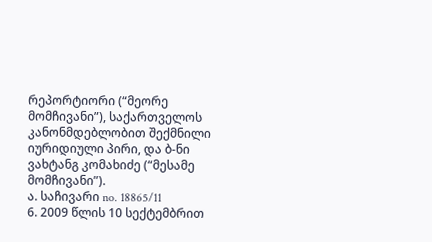რეპორტიორი (“მეორე მომჩივანი”), საქართველოს კანონმდებლობით შექმნილი იურიდიული პირი, და ბ-ნი ვახტანგ კომახიძე (“მესამე მომჩივანი”).
ა. საჩივარი no. 18865/11
6. 2009 წლის 10 სექტემბრით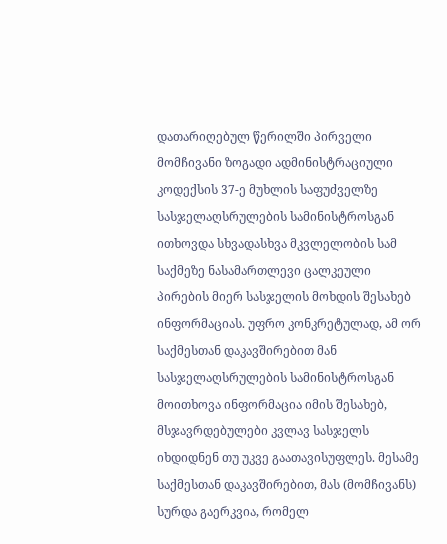დათარიღებულ წერილში პირველი მომჩივანი ზოგადი ადმინისტრაციული კოდექსის 37-ე მუხლის საფუძველზე სასჯელაღსრულების სამინისტროსგან ითხოვდა სხვადასხვა მკვლელობის სამ საქმეზე ნასამართლევი ცალკეული პირების მიერ სასჯელის მოხდის შესახებ ინფორმაციას. უფრო კონკრეტულად, ამ ორ საქმესთან დაკავშირებით მან სასჯელაღსრულების სამინისტროსგან მოითხოვა ინფორმაცია იმის შესახებ, მსჯავრდებულები კვლავ სასჯელს იხდიდნენ თუ უკვე გაათავისუფლეს. მესამე საქმესთან დაკავშირებით, მას (მომჩივანს) სურდა გაერკვია, რომელ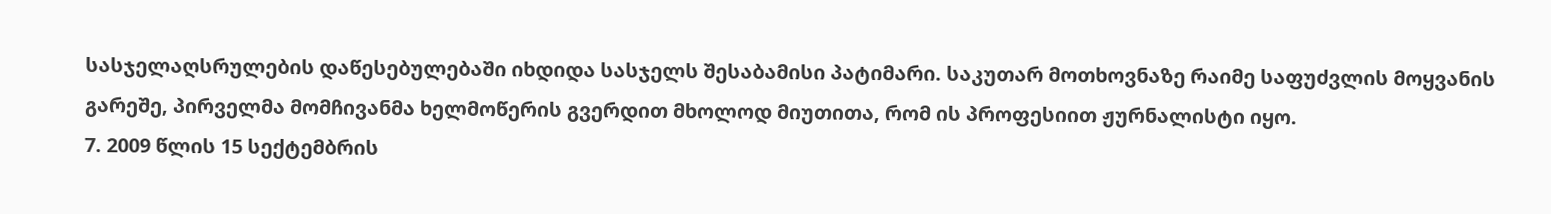სასჯელაღსრულების დაწესებულებაში იხდიდა სასჯელს შესაბამისი პატიმარი. საკუთარ მოთხოვნაზე რაიმე საფუძვლის მოყვანის გარეშე, პირველმა მომჩივანმა ხელმოწერის გვერდით მხოლოდ მიუთითა, რომ ის პროფესიით ჟურნალისტი იყო.
7. 2009 წლის 15 სექტემბრის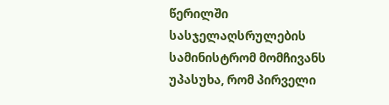წერილში სასჯელაღსრულების სამინისტრომ მომჩივანს უპასუხა, რომ პირველი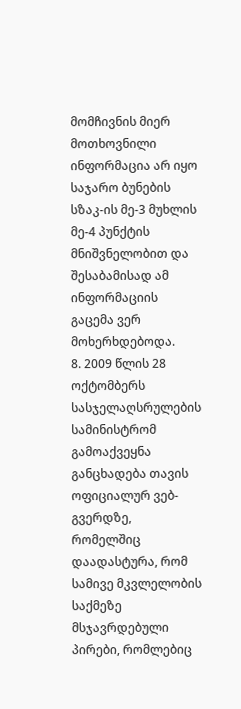მომჩივნის მიერ მოთხოვნილი ინფორმაცია არ იყო საჯარო ბუნების სზაკ-ის მე-3 მუხლის მე-4 პუნქტის მნიშვნელობით და შესაბამისად ამ ინფორმაციის გაცემა ვერ მოხერხდებოდა.
8. 2009 წლის 28 ოქტომბერს სასჯელაღსრულების სამინისტრომ გამოაქვეყნა განცხადება თავის ოფიციალურ ვებ-გვერდზე, რომელშიც დაადასტურა, რომ სამივე მკვლელობის საქმეზე მსჯავრდებული პირები, რომლებიც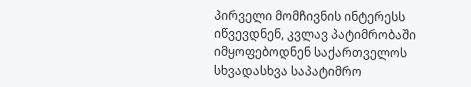პირველი მომჩივნის ინტერესს იწვევდნენ, კვლავ პატიმრობაში იმყოფებოდნენ საქართველოს სხვადასხვა საპატიმრო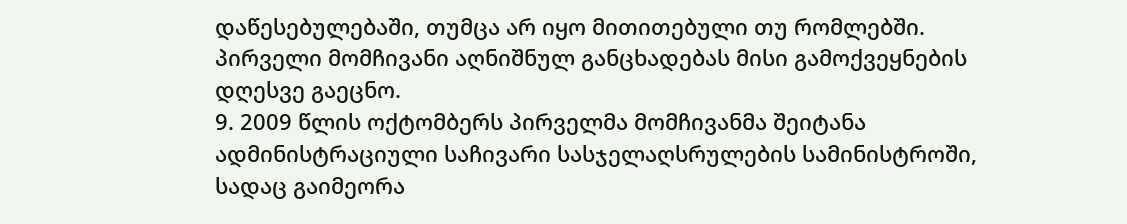დაწესებულებაში, თუმცა არ იყო მითითებული თუ რომლებში. პირველი მომჩივანი აღნიშნულ განცხადებას მისი გამოქვეყნების დღესვე გაეცნო.
9. 2009 წლის ოქტომბერს პირველმა მომჩივანმა შეიტანა ადმინისტრაციული საჩივარი სასჯელაღსრულების სამინისტროში, სადაც გაიმეორა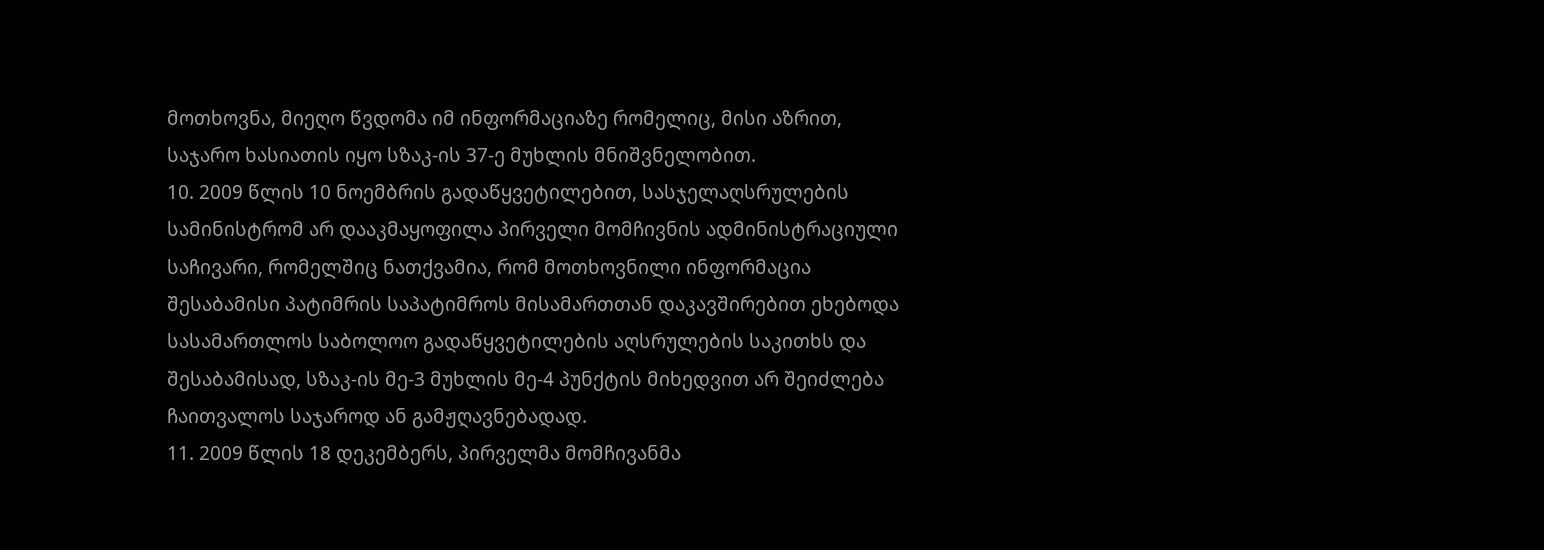მოთხოვნა, მიეღო წვდომა იმ ინფორმაციაზე რომელიც, მისი აზრით, საჯარო ხასიათის იყო სზაკ-ის 37-ე მუხლის მნიშვნელობით.
10. 2009 წლის 10 ნოემბრის გადაწყვეტილებით, სასჯელაღსრულების სამინისტრომ არ დააკმაყოფილა პირველი მომჩივნის ადმინისტრაციული საჩივარი, რომელშიც ნათქვამია, რომ მოთხოვნილი ინფორმაცია შესაბამისი პატიმრის საპატიმროს მისამართთან დაკავშირებით ეხებოდა სასამართლოს საბოლოო გადაწყვეტილების აღსრულების საკითხს და შესაბამისად, სზაკ-ის მე-3 მუხლის მე-4 პუნქტის მიხედვით არ შეიძლება ჩაითვალოს საჯაროდ ან გამჟღავნებადად.
11. 2009 წლის 18 დეკემბერს, პირველმა მომჩივანმა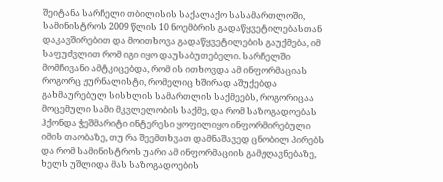შეიტანა სარჩელი თბილისის საქალაქო სასამართლოში, სამინისტროს 2009 წლის 10 ნოემბრის გადაწყვეტილებასთან დაკავშირებით და მოითხოვა გადაწყვეტილების გაუქმება, იმ საფუძვლით რომ იგი იყო დაუსაბუთებელი. სარჩელში მომჩივანი ამტკიცებდა, რომ ის ითხოვდა ამ ინფორმაციას როგორც ჟურნალისტი, რომელიც ხშირად აშუქებდა გახმაურებულ სისხლის სამართლის საქმეებს, როგორიცაა მოცემული სამი მკვლელობის საქმე, და რომ საზოგადოებას ჰქონდა ჭეშმარიტი ინტერესი ყოფილიყო ინფორმირებული იმის თაობაზე, თუ რა შეემთხვათ დამნაშავედ ცნობილ პირებს და რომ სამინისტროს უარი ამ ინფორმაციის გამჟღავნებაზე, ხელს უშლიდა მას საზოგადოების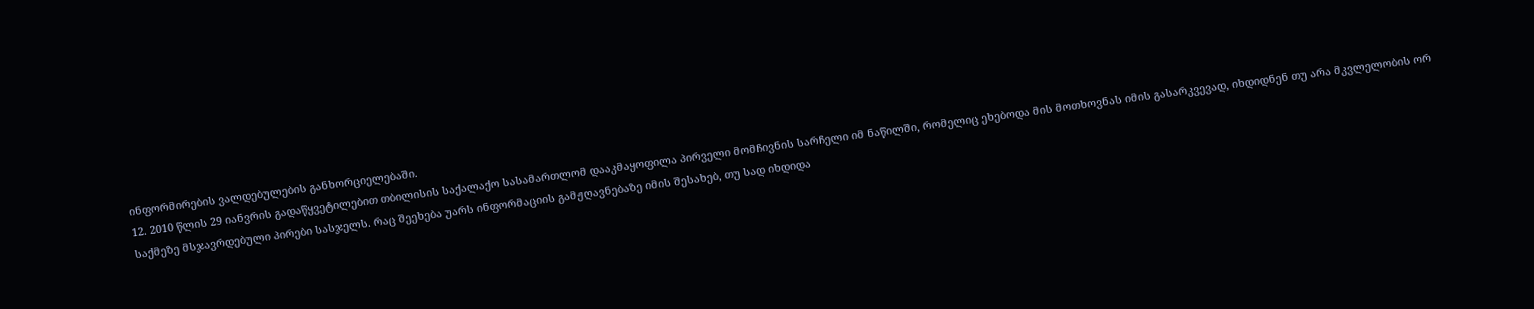ინფორმირების ვალდებულების განხორციელებაში.
12. 2010 წლის 29 იანვრის გადაწყვეტილებით თბილისის საქალაქო სასამართლომ დააკმაყოფილა პირველი მომჩივნის სარჩელი იმ ნაწილში, რომელიც ეხებოდა მის მოთხოვნას იმის გასარკვევად, იხდიდნენ თუ არა მკვლელობის ორ საქმეზე მსჯავრდებული პირები სასჯელს. რაც შეეხება უარს ინფორმაციის გამჟღავნებაზე იმის შესახებ, თუ სად იხდიდა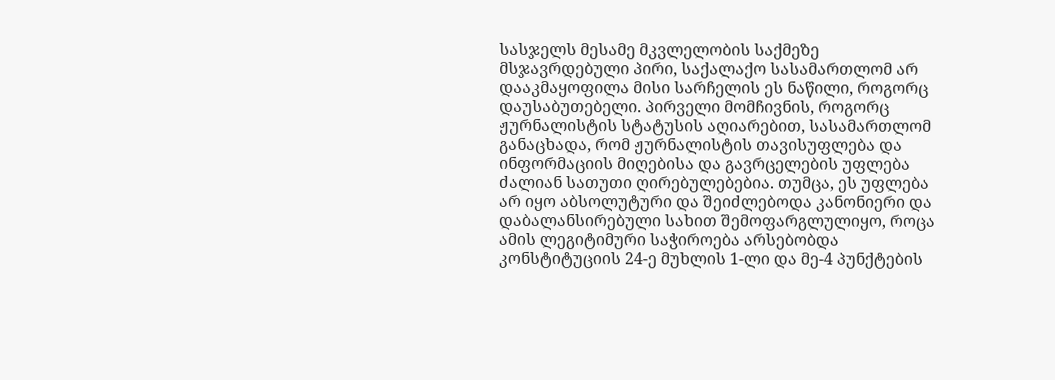სასჯელს მესამე მკვლელობის საქმეზე მსჯავრდებული პირი, საქალაქო სასამართლომ არ დააკმაყოფილა მისი სარჩელის ეს ნაწილი, როგორც დაუსაბუთებელი. პირველი მომჩივნის, როგორც ჟურნალისტის სტატუსის აღიარებით, სასამართლომ განაცხადა, რომ ჟურნალისტის თავისუფლება და ინფორმაციის მიღებისა და გავრცელების უფლება ძალიან სათუთი ღირებულებებია. თუმცა, ეს უფლება არ იყო აბსოლუტური და შეიძლებოდა კანონიერი და დაბალანსირებული სახით შემოფარგლულიყო, როცა ამის ლეგიტიმური საჭიროება არსებობდა კონსტიტუციის 24-ე მუხლის 1-ლი და მე-4 პუნქტების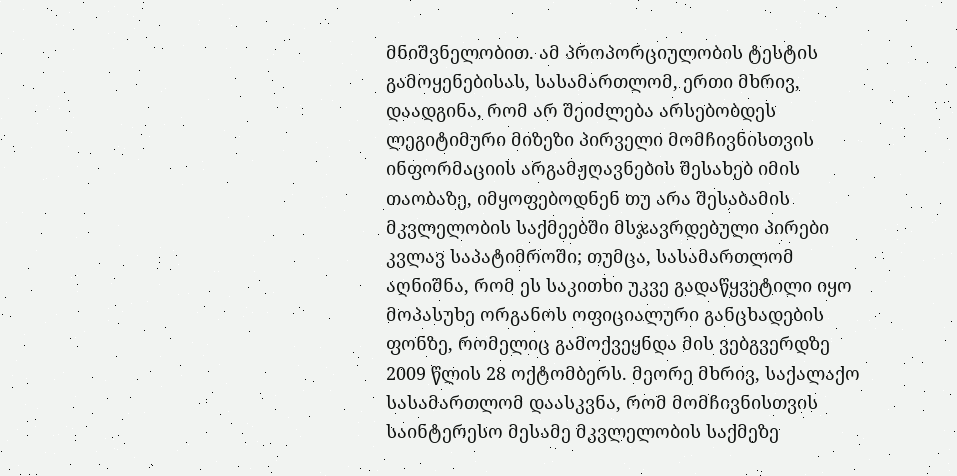მნიშვნელობით. ამ პროპორციულობის ტესტის გამოყენებისას, სასამართლომ, ერთი მხრივ, დაადგინა, რომ არ შეიძლება არსებობდეს ლეგიტიმური მიზეზი პირველი მომჩივნისთვის ინფორმაციის არგამჟღავნების შესახებ იმის თაობაზე, იმყოფებოდნენ თუ არა შესაბამის მკვლელობის საქმეებში მსჯავრდებული პირები კვლავ საპატიმროში; თუმცა, სასამართლომ აღნიშნა, რომ ეს საკითხი უკვე გადაწყვეტილი იყო მოპასუხე ორგანოს ოფიციალური განცხადების ფონზე, რომელიც გამოქვეყნდა მის ვებგვერდზე 2009 წლის 28 ოქტომბერს. მეორე მხრივ, საქალაქო სასამართლომ დაასკვნა, რომ მომჩივნისთვის საინტერესო მესამე მკვლელობის საქმეზე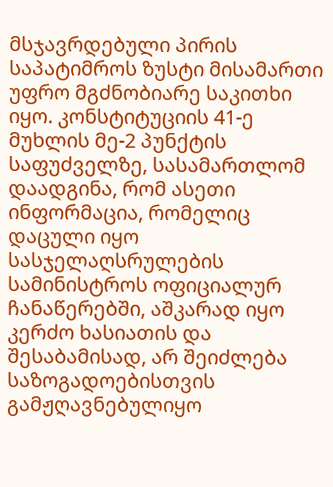მსჯავრდებული პირის საპატიმროს ზუსტი მისამართი უფრო მგძნობიარე საკითხი იყო. კონსტიტუციის 41-ე მუხლის მე-2 პუნქტის საფუძველზე, სასამართლომ დაადგინა, რომ ასეთი ინფორმაცია, რომელიც დაცული იყო სასჯელაღსრულების სამინისტროს ოფიციალურ ჩანაწერებში, აშკარად იყო კერძო ხასიათის და შესაბამისად, არ შეიძლება საზოგადოებისთვის გამჟღავნებულიყო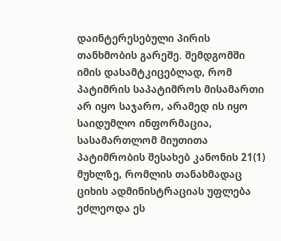დაინტერესებული პირის თანხმობის გარეშე. შემდგომში იმის დასამტკიცებლად, რომ პატიმრის საპატიმროს მისამართი არ იყო საჯარო, არამედ ის იყო საიდუმლო ინფორმაცია, სასამართლომ მიუთითა პატიმრობის შესახებ კანონის 21(1) მუხლზე, რომლის თანახმადაც ციხის ადმინისტრაციას უფლება ეძლეოდა ეს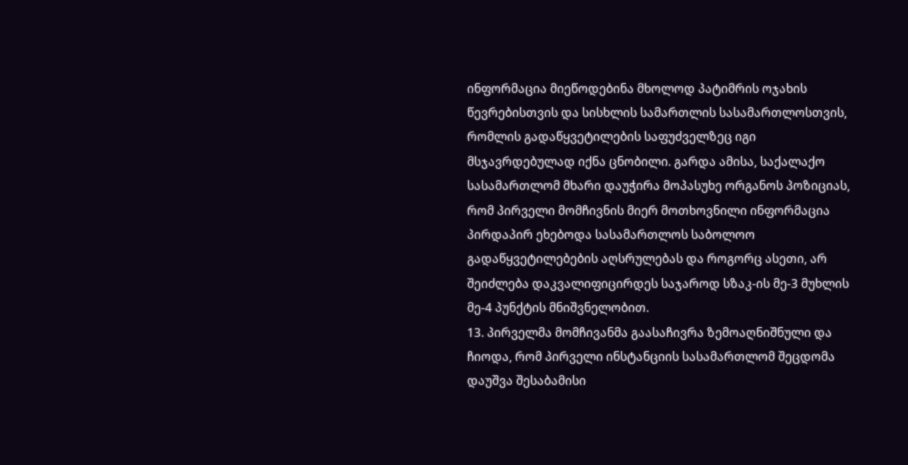ინფორმაცია მიეწოდებინა მხოლოდ პატიმრის ოჯახის წევრებისთვის და სისხლის სამართლის სასამართლოსთვის, რომლის გადაწყვეტილების საფუძველზეც იგი მსჯავრდებულად იქნა ცნობილი. გარდა ამისა, საქალაქო სასამართლომ მხარი დაუჭირა მოპასუხე ორგანოს პოზიციას, რომ პირველი მომჩივნის მიერ მოთხოვნილი ინფორმაცია პირდაპირ ეხებოდა სასამართლოს საბოლოო გადაწყვეტილებების აღსრულებას და როგორც ასეთი, არ შეიძლება დაკვალიფიცირდეს საჯაროდ სზაკ-ის მე-3 მუხლის მე-4 პუნქტის მნიშვნელობით.
13. პირველმა მომჩივანმა გაასაჩივრა ზემოაღნიშნული და ჩიოდა, რომ პირველი ინსტანციის სასამართლომ შეცდომა დაუშვა შესაბამისი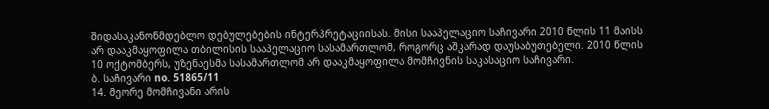შიდასაკანონმდებლო დებულებების ინტერპრეტაციისას. მისი სააპელაციო საჩივარი 2010 წლის 11 მაისს არ დააკმაყოფილა თბილისის სააპელაციო სასამართლომ, როგორც აშკარად დაუსაბუთებელი. 2010 წლის 10 ოქტომბერს, უზენაესმა სასამართლომ არ დააკმაყოფილა მომჩივნის საკასაციო საჩივარი.
ბ. საჩივარი no. 51865/11
14. მეორე მომჩივანი არის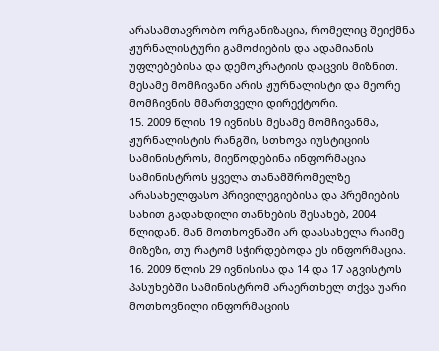არასამთავრობო ორგანიზაცია, რომელიც შეიქმნა ჟურნალისტური გამოძიების და ადამიანის უფლებებისა და დემოკრატიის დაცვის მიზნით. მესამე მომჩივანი არის ჟურნალისტი და მეორე მომჩივნის მმართველი დირექტორი.
15. 2009 წლის 19 ივნისს მესამე მომჩივანმა, ჟურნალისტის რანგში, სთხოვა იუსტიციის სამინისტროს, მიეწოდებინა ინფორმაცია სამინისტროს ყველა თანამშრომელზე არასახელფასო პრივილეგიებისა და პრემიების სახით გადახდილი თანხების შესახებ, 2004 წლიდან. მან მოთხოვნაში არ დაასახელა რაიმე მიზეზი, თუ რატომ სჭირდებოდა ეს ინფორმაცია.
16. 2009 წლის 29 ივნისისა და 14 და 17 აგვისტოს პასუხებში სამინისტრომ არაერთხელ თქვა უარი მოთხოვნილი ინფორმაციის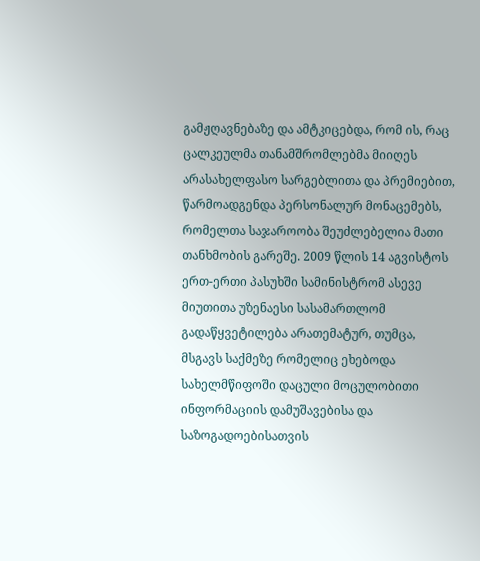გამჟღავნებაზე და ამტკიცებდა, რომ ის, რაც ცალკეულმა თანამშრომლებმა მიიღეს არასახელფასო სარგებლითა და პრემიებით, წარმოადგენდა პერსონალურ მონაცემებს, რომელთა საჯაროობა შეუძლებელია მათი თანხმობის გარეშე. 2009 წლის 14 აგვისტოს ერთ-ერთი პასუხში სამინისტრომ ასევე მიუთითა უზენაესი სასამართლომ გადაწყვეტილება არათემატურ, თუმცა, მსგავს საქმეზე რომელიც ეხებოდა სახელმწიფოში დაცული მოცულობითი ინფორმაციის დამუშავებისა და საზოგადოებისათვის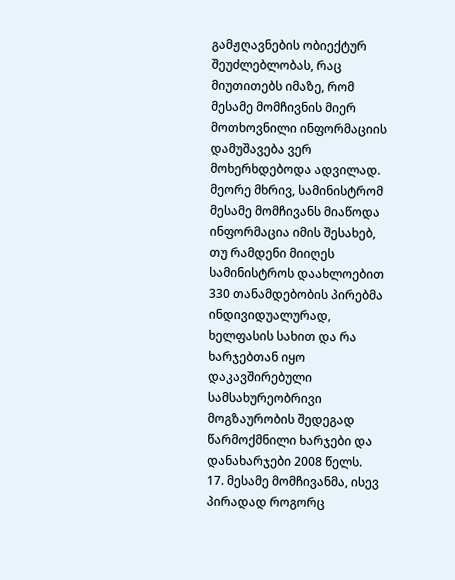გამჟღავნების ობიექტურ შეუძლებლობას, რაც მიუთითებს იმაზე, რომ მესამე მომჩივნის მიერ მოთხოვნილი ინფორმაციის დამუშავება ვერ მოხერხდებოდა ადვილად. მეორე მხრივ, სამინისტრომ მესამე მომჩივანს მიაწოდა ინფორმაცია იმის შესახებ, თუ რამდენი მიიღეს სამინისტროს დაახლოებით 330 თანამდებობის პირებმა ინდივიდუალურად, ხელფასის სახით და რა ხარჯებთან იყო დაკავშირებული სამსახურეობრივი მოგზაურობის შედეგად წარმოქმნილი ხარჯები და დანახარჯები 2008 წელს.
17. მესამე მომჩივანმა, ისევ პირადად როგორც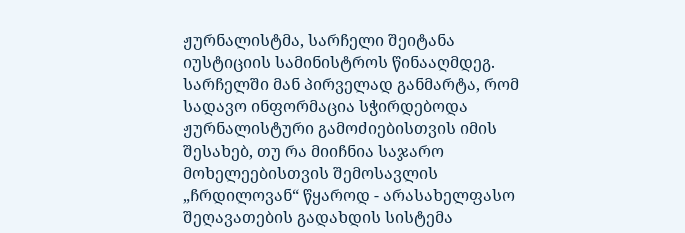ჟურნალისტმა, სარჩელი შეიტანა იუსტიციის სამინისტროს წინააღმდეგ. სარჩელში მან პირველად განმარტა, რომ სადავო ინფორმაცია სჭირდებოდა ჟურნალისტური გამოძიებისთვის იმის შესახებ, თუ რა მიიჩნია საჯარო მოხელეებისთვის შემოსავლის „ჩრდილოვან“ წყაროდ - არასახელფასო შეღავათების გადახდის სისტემა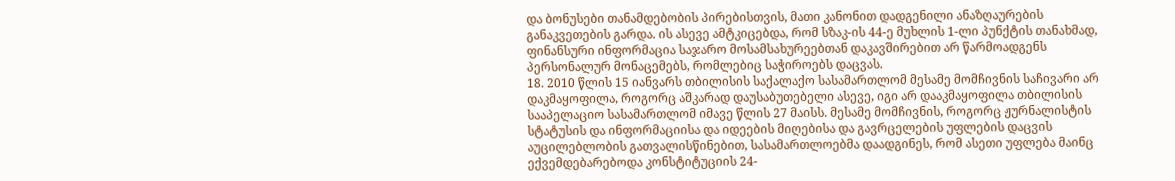და ბონუსები თანამდებობის პირებისთვის, მათი კანონით დადგენილი ანაზღაურების განაკვეთების გარდა. ის ასევე ამტკიცებდა, რომ სზაკ-ის 44-ე მუხლის 1-ლი პუნქტის თანახმად, ფინანსური ინფორმაცია საჯარო მოსამსახურეებთან დაკავშირებით არ წარმოადგენს პერსონალურ მონაცემებს, რომლებიც საჭიროებს დაცვას.
18. 2010 წლის 15 იანვარს თბილისის საქალაქო სასამართლომ მესამე მომჩივნის საჩივარი არ დაკმაყოფილა, როგორც აშკარად დაუსაბუთებელი ასევე, იგი არ დააკმაყოფილა თბილისის სააპელაციო სასამართლომ იმავე წლის 27 მაისს. მესამე მომჩივნის, როგორც ჟურნალისტის სტატუსის და ინფორმაციისა და იდეების მიღებისა და გავრცელების უფლების დაცვის აუცილებლობის გათვალისწინებით, სასამართლოებმა დაადგინეს, რომ ასეთი უფლება მაინც ექვემდებარებოდა კონსტიტუციის 24-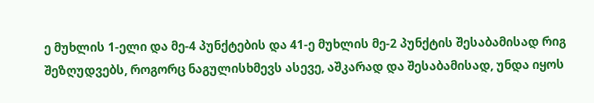ე მუხლის 1-ელი და მე-4 პუნქტების და 41-ე მუხლის მე-2 პუნქტის შესაბამისად რიგ შეზღუდვებს, როგორც ნაგულისხმევს ასევე, აშკარად და შესაბამისად, უნდა იყოს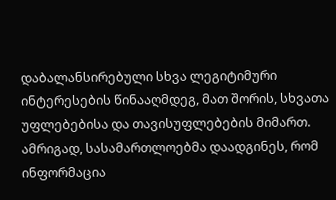დაბალანსირებული სხვა ლეგიტიმური ინტერესების წინააღმდეგ, მათ შორის, სხვათა უფლებებისა და თავისუფლებების მიმართ. ამრიგად, სასამართლოებმა დაადგინეს, რომ ინფორმაცია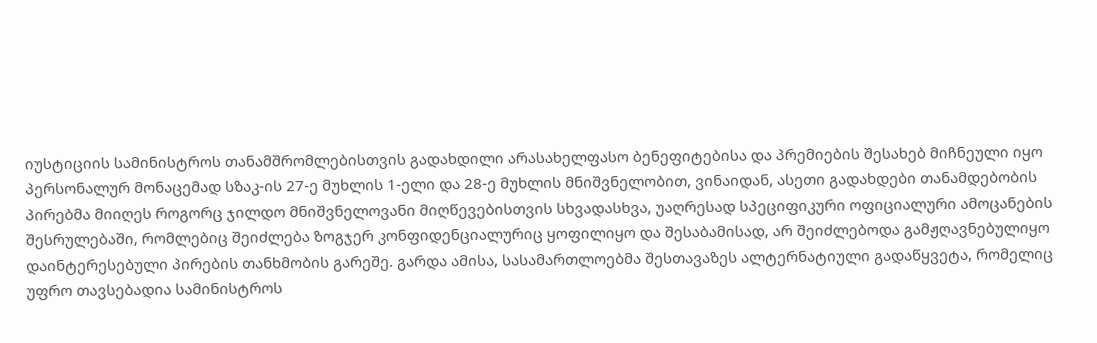იუსტიციის სამინისტროს თანამშრომლებისთვის გადახდილი არასახელფასო ბენეფიტებისა და პრემიების შესახებ მიჩნეული იყო პერსონალურ მონაცემად სზაკ-ის 27-ე მუხლის 1-ელი და 28-ე მუხლის მნიშვნელობით, ვინაიდან, ასეთი გადახდები თანამდებობის პირებმა მიიღეს როგორც ჯილდო მნიშვნელოვანი მიღწევებისთვის სხვადასხვა, უაღრესად სპეციფიკური ოფიციალური ამოცანების შესრულებაში, რომლებიც შეიძლება ზოგჯერ კონფიდენციალურიც ყოფილიყო და შესაბამისად, არ შეიძლებოდა გამჟღავნებულიყო დაინტერესებული პირების თანხმობის გარეშე. გარდა ამისა, სასამართლოებმა შესთავაზეს ალტერნატიული გადაწყვეტა, რომელიც უფრო თავსებადია სამინისტროს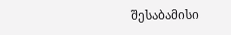შესაბამისი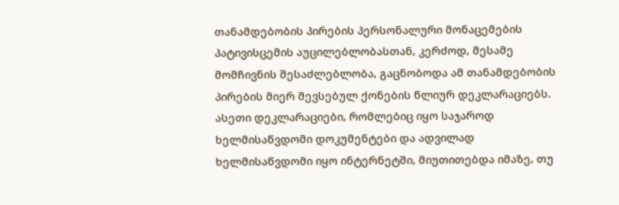თანამდებობის პირების პერსონალური მონაცემების პატივისცემის აუცილებლობასთან, კერძოდ, მესამე მომჩივნის შესაძლებლობა, გაცნობოდა ამ თანამდებობის პირების მიერ შევსებულ ქონების წლიურ დეკლარაციებს. ასეთი დეკლარაციები, რომლებიც იყო საჯაროდ ხელმისაწვდომი დოკუმენტები და ადვილად ხელმისაწვდომი იყო ინტერნეტში, მიუთითებდა იმაზე, თუ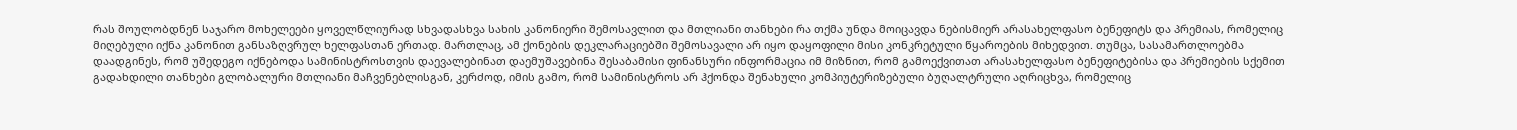რას შოულობდნენ საჯარო მოხელეები ყოველწლიურად სხვადასხვა სახის კანონიერი შემოსავლით და მთლიანი თანხები რა თქმა უნდა მოიცავდა ნებისმიერ არასახელფასო ბენეფიტს და პრემიას, რომელიც მიღებული იქნა კანონით განსაზღვრულ ხელფასთან ერთად. მართლაც, ამ ქონების დეკლარაციებში შემოსავალი არ იყო დაყოფილი მისი კონკრეტული წყაროების მიხედვით. თუმცა, სასამართლოებმა დაადგინეს, რომ უშედეგო იქნებოდა სამინისტროსთვის დაევალებინათ დაემუშავებინა შესაბამისი ფინანსური ინფორმაცია იმ მიზნით, რომ გამოექვითათ არასახელფასო ბენეფიტებისა და პრემიების სქემით გადახდილი თანხები გლობალური მთლიანი მაჩვენებლისგან, კერძოდ, იმის გამო, რომ სამინისტროს არ ჰქონდა შენახული კომპიუტერიზებული ბუღალტრული აღრიცხვა, რომელიც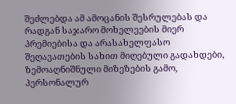შეძლებდა ამ ამოცანის შესრულებას და რადგან საჯარო მოხელეების მიერ პრემიებისა და არასახელფასო შეღავათების სახით მიღებული გადახდები, ზემოაღნიშნული მიზეზების გამო, პერსონალურ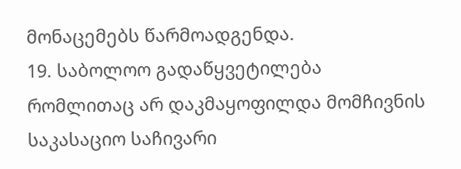მონაცემებს წარმოადგენდა.
19. საბოლოო გადაწყვეტილება რომლითაც არ დაკმაყოფილდა მომჩივნის საკასაციო საჩივარი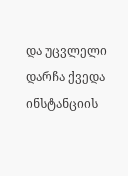და უცვლელი დარჩა ქვედა ინსტანციის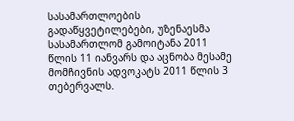სასამართლოების გადაწყვეტილებები, უზენაესმა სასამართლომ გამოიტანა 2011 წლის 11 იანვარს და აცნობა მესამე მომჩივნის ადვოკატს 2011 წლის 3 თებერვალს.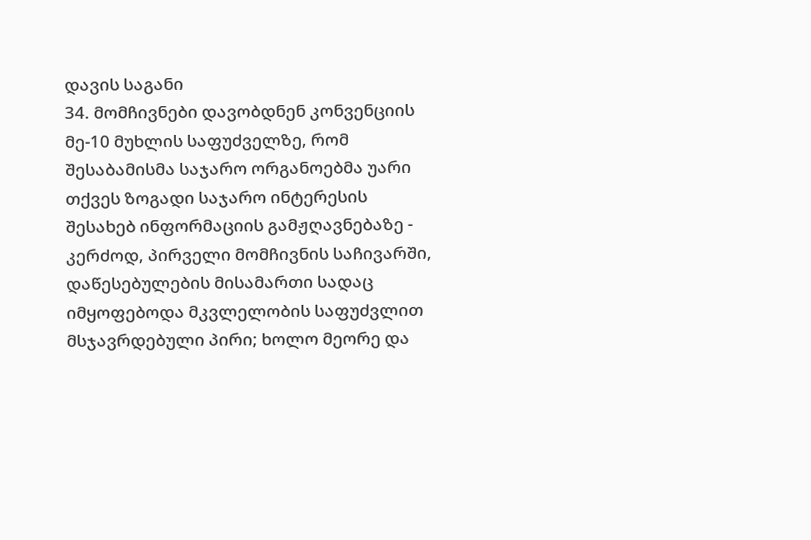დავის საგანი
34. მომჩივნები დავობდნენ კონვენციის მე-10 მუხლის საფუძველზე, რომ შესაბამისმა საჯარო ორგანოებმა უარი თქვეს ზოგადი საჯარო ინტერესის შესახებ ინფორმაციის გამჟღავნებაზე - კერძოდ, პირველი მომჩივნის საჩივარში, დაწესებულების მისამართი სადაც იმყოფებოდა მკვლელობის საფუძვლით მსჯავრდებული პირი; ხოლო მეორე და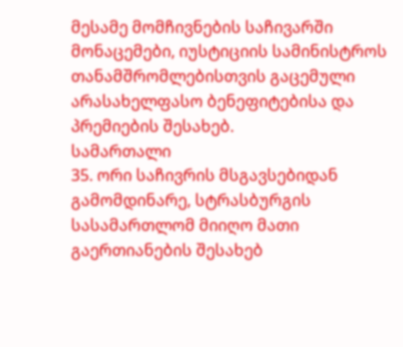მესამე მომჩივნების საჩივარში მონაცემები, იუსტიციის სამინისტროს თანამშრომლებისთვის გაცემული არასახელფასო ბენეფიტებისა და პრემიების შესახებ.
სამართალი
35. ორი საჩივრის მსგავსებიდან გამომდინარე, სტრასბურგის სასამართლომ მიიღო მათი გაერთიანების შესახებ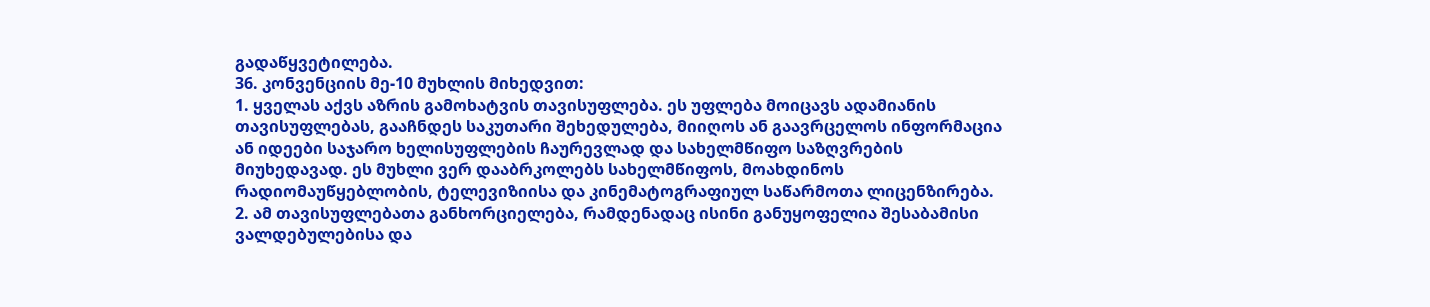გადაწყვეტილება.
36. კონვენციის მე-10 მუხლის მიხედვით:
1. ყველას აქვს აზრის გამოხატვის თავისუფლება. ეს უფლება მოიცავს ადამიანის თავისუფლებას, გააჩნდეს საკუთარი შეხედულება, მიიღოს ან გაავრცელოს ინფორმაცია ან იდეები საჯარო ხელისუფლების ჩაურევლად და სახელმწიფო საზღვრების მიუხედავად. ეს მუხლი ვერ დააბრკოლებს სახელმწიფოს, მოახდინოს რადიომაუწყებლობის, ტელევიზიისა და კინემატოგრაფიულ საწარმოთა ლიცენზირება.
2. ამ თავისუფლებათა განხორციელება, რამდენადაც ისინი განუყოფელია შესაბამისი ვალდებულებისა და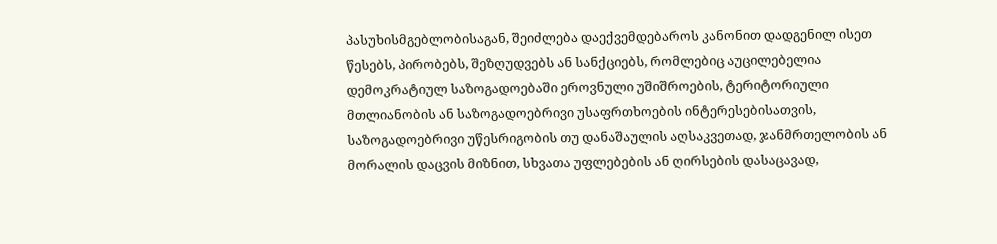პასუხისმგებლობისაგან, შეიძლება დაექვემდებაროს კანონით დადგენილ ისეთ წესებს, პირობებს, შეზღუდვებს ან სანქციებს, რომლებიც აუცილებელია დემოკრატიულ საზოგადოებაში ეროვნული უშიშროების, ტერიტორიული მთლიანობის ან საზოგადოებრივი უსაფრთხოების ინტერესებისათვის, საზოგადოებრივი უწესრიგობის თუ დანაშაულის აღსაკვეთად, ჯანმრთელობის ან მორალის დაცვის მიზნით, სხვათა უფლებების ან ღირსების დასაცავად,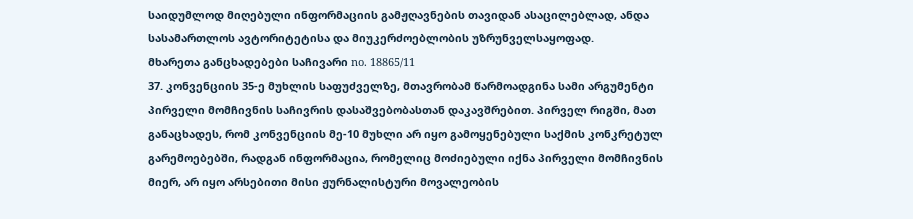საიდუმლოდ მიღებული ინფორმაციის გამჟღავნების თავიდან ასაცილებლად, ანდა სასამართლოს ავტორიტეტისა და მიუკერძოებლობის უზრუნველსაყოფად.
მხარეთა განცხადებები საჩივარი no. 18865/11
37. კონვენციის 35-ე მუხლის საფუძველზე, მთავრობამ წარმოადგინა სამი არგუმენტი პირველი მომჩივნის საჩივრის დასაშვებობასთან დაკავშრებით. პირველ რიგში, მათ განაცხადეს, რომ კონვენციის მე-10 მუხლი არ იყო გამოყენებული საქმის კონკრეტულ გარემოებებში, რადგან ინფორმაცია, რომელიც მოძიებული იქნა პირველი მომჩივნის მიერ, არ იყო არსებითი მისი ჟურნალისტური მოვალეობის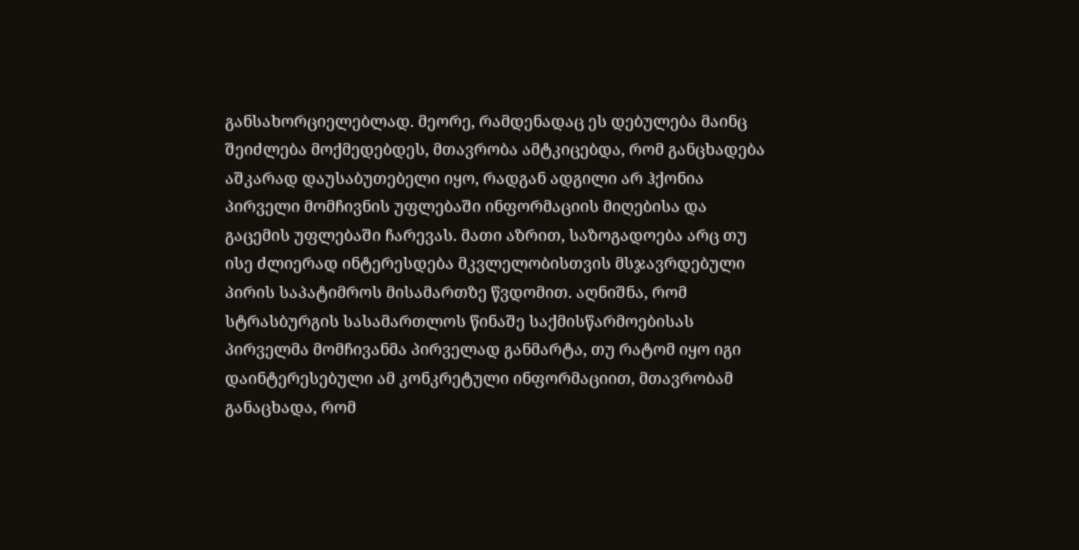განსახორციელებლად. მეორე, რამდენადაც ეს დებულება მაინც შეიძლება მოქმედებდეს, მთავრობა ამტკიცებდა, რომ განცხადება აშკარად დაუსაბუთებელი იყო, რადგან ადგილი არ ჰქონია პირველი მომჩივნის უფლებაში ინფორმაციის მიღებისა და გაცემის უფლებაში ჩარევას. მათი აზრით, საზოგადოება არც თუ ისე ძლიერად ინტერესდება მკვლელობისთვის მსჯავრდებული პირის საპატიმროს მისამართზე წვდომით. აღნიშნა, რომ სტრასბურგის სასამართლოს წინაშე საქმისწარმოებისას პირველმა მომჩივანმა პირველად განმარტა, თუ რატომ იყო იგი დაინტერესებული ამ კონკრეტული ინფორმაციით, მთავრობამ განაცხადა, რომ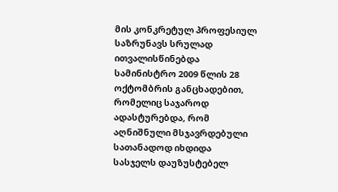მის კონკრეტულ პროფესიულ საზრუნავს სრულად ითვალისწინებდა სამინისტრო 2009 წლის 28 ოქტომბრის განცხადებით, რომელიც საჯაროდ ადასტურებდა, რომ აღნიშნული მსჯავრდებული სათანადოდ იხდიდა სასჯელს დაუზუსტებელ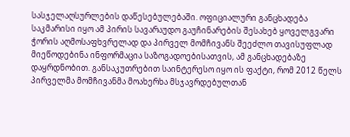სასჯელაღსურლების დაწესებულებაში. ოფიციალური განცხადება საკმარისი იყო ამ პირის სავარაუდო გაუჩინარების შესახებ ყოველგვარი ჭორის აღმოსაფხვრელად და პირველ მომჩივანს შეეძლო თავისუფლად მიეწოდებინა ინფორმაცია საზოგადოებისათვის, ამ განცხადებაზე დაყრდნობით. განსაკუთრებით საინტერესო იყო ის ფაქტი, რომ 2012 წელს პირველმა მომჩივანმა მოახერხა მსჯავრდებულთან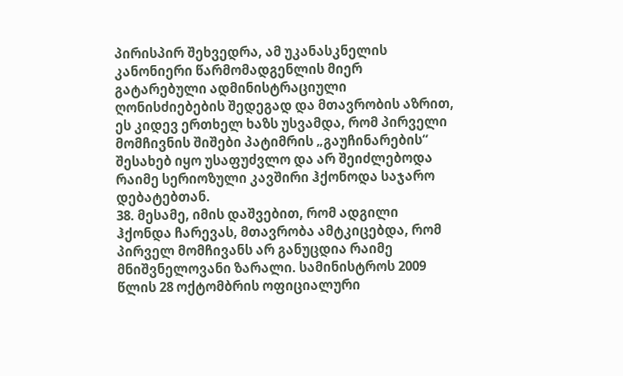პირისპირ შეხვედრა, ამ უკანასკნელის კანონიერი წარმომადგენლის მიერ გატარებული ადმინისტრაციული ღონისძიებების შედეგად და მთავრობის აზრით, ეს კიდევ ერთხელ ხაზს უსვამდა, რომ პირველი მომჩივნის შიშები პატიმრის „გაუჩინარების“ შესახებ იყო უსაფუძვლო და არ შეიძლებოდა რაიმე სერიოზული კავშირი ჰქონოდა საჯარო დებატებთან.
38. მესამე, იმის დაშვებით, რომ ადგილი ჰქონდა ჩარევას, მთავრობა ამტკიცებდა, რომ პირველ მომჩივანს არ განუცდია რაიმე მნიშვნელოვანი ზარალი. სამინისტროს 2009 წლის 28 ოქტომბრის ოფიციალური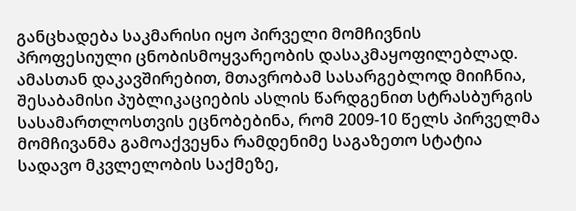განცხადება საკმარისი იყო პირველი მომჩივნის პროფესიული ცნობისმოყვარეობის დასაკმაყოფილებლად. ამასთან დაკავშირებით, მთავრობამ სასარგებლოდ მიიჩნია, შესაბამისი პუბლიკაციების ასლის წარდგენით სტრასბურგის სასამართლოსთვის ეცნობებინა, რომ 2009-10 წელს პირველმა მომჩივანმა გამოაქვეყნა რამდენიმე საგაზეთო სტატია სადავო მკვლელობის საქმეზე,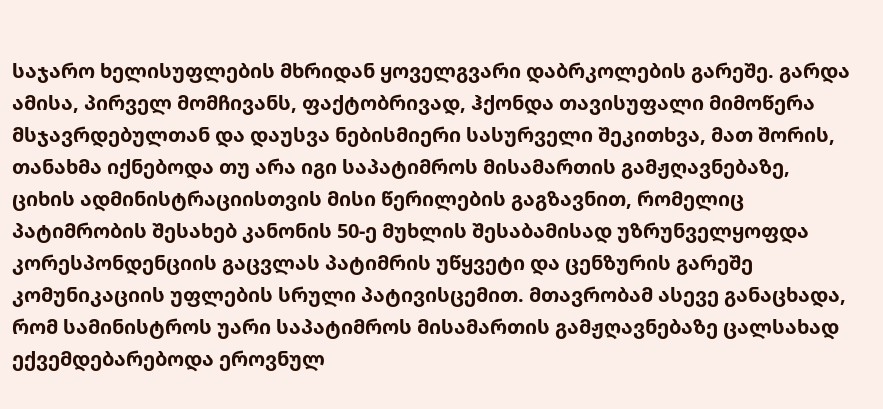საჯარო ხელისუფლების მხრიდან ყოველგვარი დაბრკოლების გარეშე. გარდა ამისა, პირველ მომჩივანს, ფაქტობრივად, ჰქონდა თავისუფალი მიმოწერა მსჯავრდებულთან და დაუსვა ნებისმიერი სასურველი შეკითხვა, მათ შორის, თანახმა იქნებოდა თუ არა იგი საპატიმროს მისამართის გამჟღავნებაზე, ციხის ადმინისტრაციისთვის მისი წერილების გაგზავნით, რომელიც პატიმრობის შესახებ კანონის 50-ე მუხლის შესაბამისად უზრუნველყოფდა კორესპონდენციის გაცვლას პატიმრის უწყვეტი და ცენზურის გარეშე კომუნიკაციის უფლების სრული პატივისცემით. მთავრობამ ასევე განაცხადა, რომ სამინისტროს უარი საპატიმროს მისამართის გამჟღავნებაზე ცალსახად ექვემდებარებოდა ეროვნულ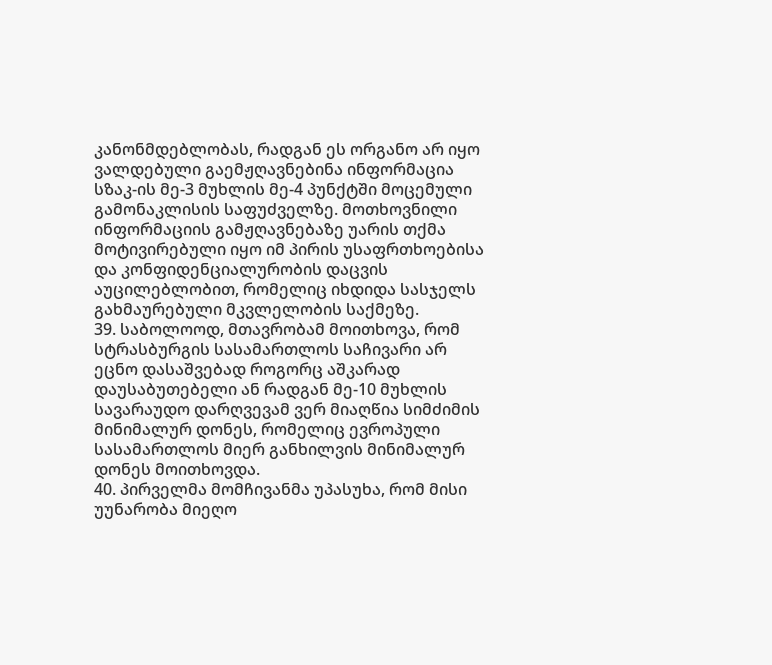კანონმდებლობას, რადგან ეს ორგანო არ იყო ვალდებული გაემჟღავნებინა ინფორმაცია სზაკ-ის მე-3 მუხლის მე-4 პუნქტში მოცემული გამონაკლისის საფუძველზე. მოთხოვნილი ინფორმაციის გამჟღავნებაზე უარის თქმა მოტივირებული იყო იმ პირის უსაფრთხოებისა და კონფიდენციალურობის დაცვის აუცილებლობით, რომელიც იხდიდა სასჯელს გახმაურებული მკვლელობის საქმეზე.
39. საბოლოოდ, მთავრობამ მოითხოვა, რომ სტრასბურგის სასამართლოს საჩივარი არ ეცნო დასაშვებად როგორც აშკარად დაუსაბუთებელი ან რადგან მე-10 მუხლის სავარაუდო დარღვევამ ვერ მიაღწია სიმძიმის მინიმალურ დონეს, რომელიც ევროპული სასამართლოს მიერ განხილვის მინიმალურ დონეს მოითხოვდა.
40. პირველმა მომჩივანმა უპასუხა, რომ მისი უუნარობა მიეღო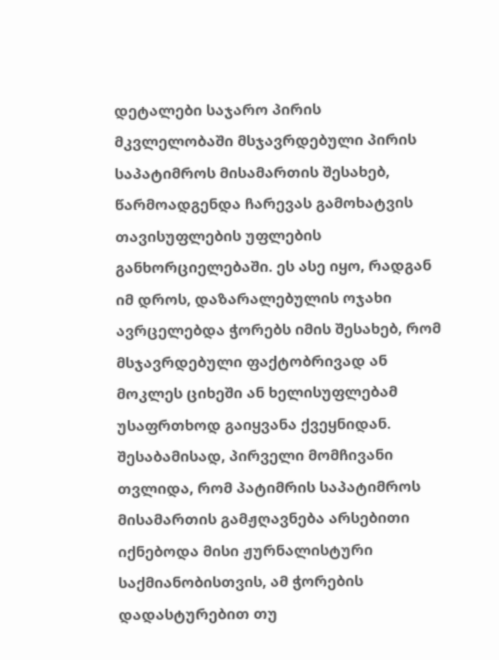დეტალები საჯარო პირის მკვლელობაში მსჯავრდებული პირის საპატიმროს მისამართის შესახებ, წარმოადგენდა ჩარევას გამოხატვის თავისუფლების უფლების განხორციელებაში. ეს ასე იყო, რადგან იმ დროს, დაზარალებულის ოჯახი ავრცელებდა ჭორებს იმის შესახებ, რომ მსჯავრდებული ფაქტობრივად ან მოკლეს ციხეში ან ხელისუფლებამ უსაფრთხოდ გაიყვანა ქვეყნიდან. შესაბამისად, პირველი მომჩივანი თვლიდა, რომ პატიმრის საპატიმროს მისამართის გამჟღავნება არსებითი იქნებოდა მისი ჟურნალისტური საქმიანობისთვის, ამ ჭორების დადასტურებით თუ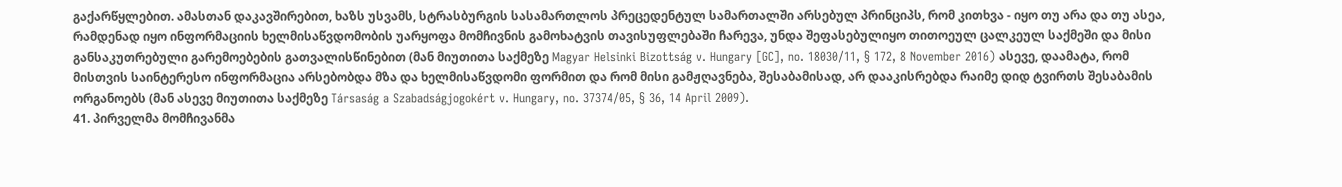გაქარწყლებით. ამასთან დაკავშირებით, ხაზს უსვამს, სტრასბურგის სასამართლოს პრეცედენტულ სამართალში არსებულ პრინციპს, რომ კითხვა - იყო თუ არა და თუ ასეა, რამდენად იყო ინფორმაციის ხელმისაწვდომობის უარყოფა მომჩივნის გამოხატვის თავისუფლებაში ჩარევა, უნდა შეფასებულიყო თითოეულ ცალკეულ საქმეში და მისი განსაკუთრებული გარემოებების გათვალისწინებით (მან მიუთითა საქმეზე Magyar Helsinki Bizottság v. Hungary [GC], no. 18030/11, § 172, 8 November 2016) ასევე, დაამატა, რომ მისთვის საინტერესო ინფორმაცია არსებობდა მზა და ხელმისაწვდომი ფორმით და რომ მისი გამჟღავნება, შესაბამისად, არ დააკისრებდა რაიმე დიდ ტვირთს შესაბამის ორგანოებს (მან ასევე მიუთითა საქმეზე Társaság a Szabadságjogokért v. Hungary, no. 37374/05, § 36, 14 April 2009).
41. პირველმა მომჩივანმა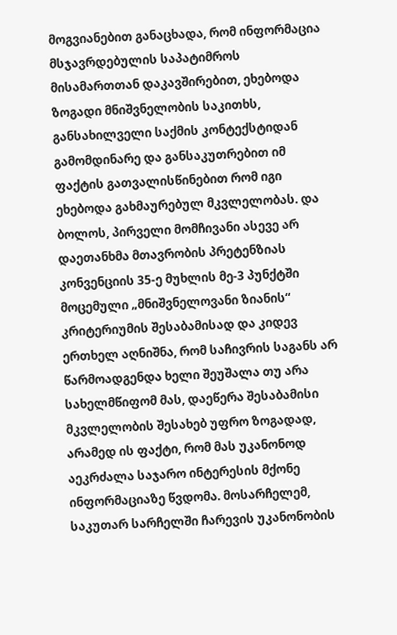მოგვიანებით განაცხადა, რომ ინფორმაცია მსჯავრდებულის საპატიმროს მისამართთან დაკავშირებით, ეხებოდა ზოგადი მნიშვნელობის საკითხს, განსახილველი საქმის კონტექსტიდან გამომდინარე და განსაკუთრებით იმ ფაქტის გათვალისწინებით რომ იგი ეხებოდა გახმაურებულ მკვლელობას. და ბოლოს, პირველი მომჩივანი ასევე არ დაეთანხმა მთავრობის პრეტენზიას კონვენციის 35-ე მუხლის მე-3 პუნქტში მოცემული „მნიშვნელოვანი ზიანის“ კრიტერიუმის შესაბამისად და კიდევ ერთხელ აღნიშნა, რომ საჩივრის საგანს არ წარმოადგენდა ხელი შეუშალა თუ არა სახელმწიფომ მას, დაეწერა შესაბამისი მკვლელობის შესახებ უფრო ზოგადად, არამედ ის ფაქტი, რომ მას უკანონოდ აეკრძალა საჯარო ინტერესის მქონე ინფორმაციაზე წვდომა. მოსარჩელემ, საკუთარ სარჩელში ჩარევის უკანონობის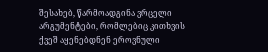შესახებ, წარმოადგინა ვრცელი არგუმენტები, რომლებიც კითხვის ქვეშ აყენებდნენ ეროვნული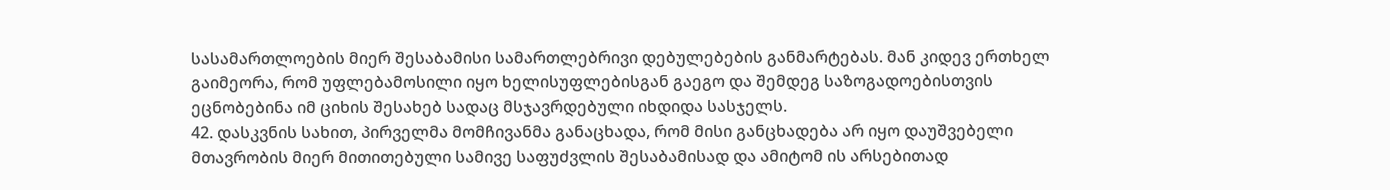სასამართლოების მიერ შესაბამისი სამართლებრივი დებულებების განმარტებას. მან კიდევ ერთხელ გაიმეორა, რომ უფლებამოსილი იყო ხელისუფლებისგან გაეგო და შემდეგ საზოგადოებისთვის ეცნობებინა იმ ციხის შესახებ სადაც მსჯავრდებული იხდიდა სასჯელს.
42. დასკვნის სახით, პირველმა მომჩივანმა განაცხადა, რომ მისი განცხადება არ იყო დაუშვებელი მთავრობის მიერ მითითებული სამივე საფუძვლის შესაბამისად და ამიტომ ის არსებითად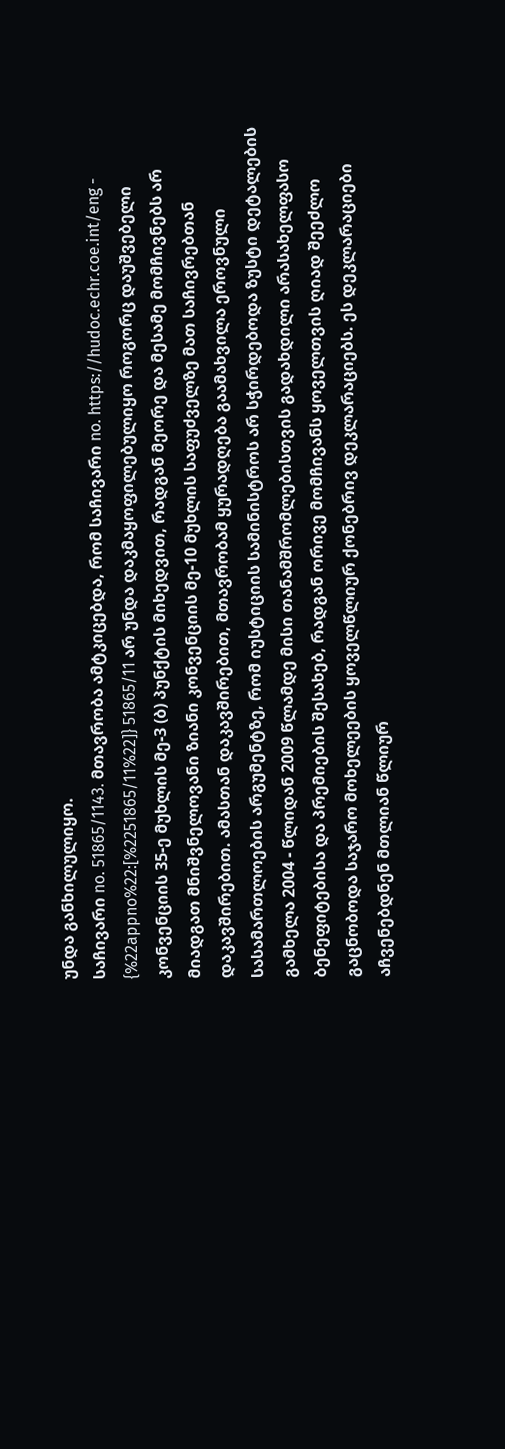უნდა განხილულიყო.
საჩივარი no. 51865/1143. მთავრობა ამტკიცებდა, რომ საჩივარი no. https://hudoc.echr.coe.int/eng - {%22appno%22:[%2251865/11%22]} 51865/11 არ უნდა დაკმაყოფილებულიყო როგორც დაუშვებელი კონვენციის 35-ე მუხლის მე-3 (ბ) პუნქტის მიხედვით, რადგან მეორე და მესამე მომჩივნებს არ მიადგათ მნიშვნელოვანი ზიანი კონვენციის მე-10 მუხლის საფუძველზე მათ საჩივრებთან დაკავშირებით. ამასთან დაკავშირებით, მთავრობამ ყურადღება გაამახვილა ეროვნული სასამართლოების არგუმენტზე, რომ იუსტიციის სამინისტროს არ სჭირდებოდა ზუსტი დეტალების გამხელა 2004 - წლიდან 2009 წლამდე მისი თანამშრომლებისთვის გადახდილი არასახელფასო ბენეფიტებისა და პრემიების შესახებ, რადგან ორივე მომჩივანს ყოველთვის ღიად შეეძლო გაცნობოდა საჯარო მოხელეების ყოველწლიურ ქონებრივ დეკლარაციებს. ეს დეკლარაციები აჩვენებდნენ მთლიან წლიურ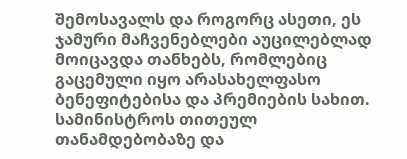შემოსავალს და როგორც ასეთი, ეს ჯამური მაჩვენებლები აუცილებლად მოიცავდა თანხებს, რომლებიც გაცემული იყო არასახელფასო ბენეფიტებისა და პრემიების სახით. სამინისტროს თითეულ თანამდებობაზე და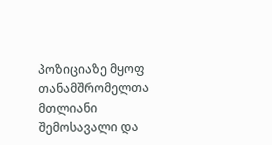პოზიციაზე მყოფ თანამშრომელთა მთლიანი შემოსავალი და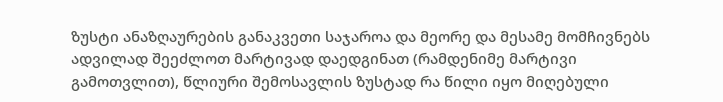ზუსტი ანაზღაურების განაკვეთი საჯაროა და მეორე და მესამე მომჩივნებს ადვილად შეეძლოთ მარტივად დაედგინათ (რამდენიმე მარტივი გამოთვლით), წლიური შემოსავლის ზუსტად რა წილი იყო მიღებული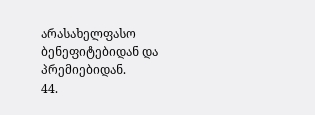არასახელფასო ბენეფიტებიდან და პრემიებიდან.
44.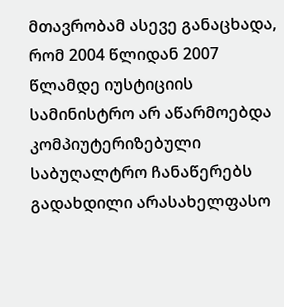მთავრობამ ასევე განაცხადა, რომ 2004 წლიდან 2007 წლამდე იუსტიციის სამინისტრო არ აწარმოებდა კომპიუტერიზებული საბუღალტრო ჩანაწერებს გადახდილი არასახელფასო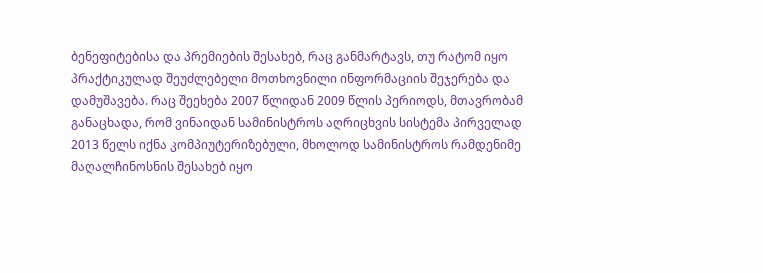ბენეფიტებისა და პრემიების შესახებ, რაც განმარტავს, თუ რატომ იყო პრაქტიკულად შეუძლებელი მოთხოვნილი ინფორმაციის შეჯერება და დამუშავება. რაც შეეხება 2007 წლიდან 2009 წლის პერიოდს, მთავრობამ განაცხადა, რომ ვინაიდან სამინისტროს აღრიცხვის სისტემა პირველად 2013 წელს იქნა კომპიუტერიზებული, მხოლოდ სამინისტროს რამდენიმე მაღალჩინოსნის შესახებ იყო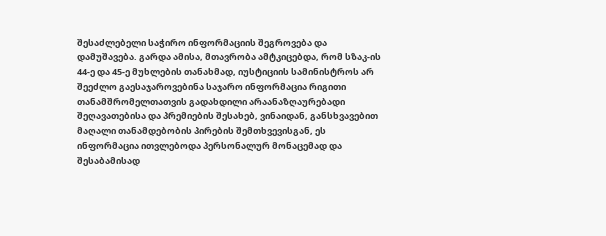შესაძლებელი საჭირო ინფორმაციის შეგროვება და დამუშავება. გარდა ამისა, მთავრობა ამტკიცებდა, რომ სზაკ-ის 44-ე და 45-ე მუხლების თანახმად, იუსტიციის სამინისტროს არ შეეძლო გაესაჯაროვებინა საჯარო ინფორმაცია რიგითი თანამშრომელთათვის გადახდილი არაანაზღაურებადი შეღავათებისა და პრემიების შესახებ, ვინაიდან, განსხვავებით მაღალი თანამდებობის პირების შემთხვევისგან, ეს ინფორმაცია ითვლებოდა პერსონალურ მონაცემად და შესაბამისად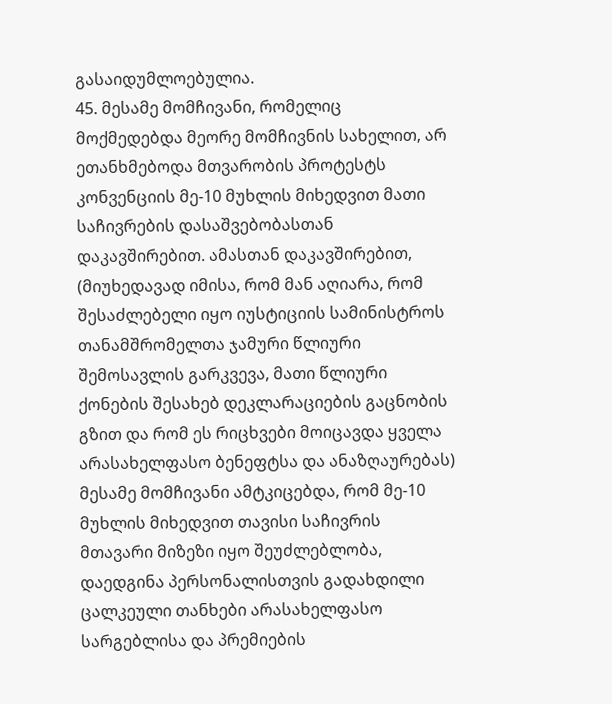გასაიდუმლოებულია.
45. მესამე მომჩივანი, რომელიც მოქმედებდა მეორე მომჩივნის სახელით, არ ეთანხმებოდა მთვარობის პროტესტს კონვენციის მე-10 მუხლის მიხედვით მათი საჩივრების დასაშვებობასთან დაკავშირებით. ამასთან დაკავშირებით, (მიუხედავად იმისა, რომ მან აღიარა, რომ შესაძლებელი იყო იუსტიციის სამინისტროს თანამშრომელთა ჯამური წლიური შემოსავლის გარკვევა, მათი წლიური ქონების შესახებ დეკლარაციების გაცნობის გზით და რომ ეს რიცხვები მოიცავდა ყველა არასახელფასო ბენეფტსა და ანაზღაურებას) მესამე მომჩივანი ამტკიცებდა, რომ მე-10 მუხლის მიხედვით თავისი საჩივრის მთავარი მიზეზი იყო შეუძლებლობა, დაედგინა პერსონალისთვის გადახდილი ცალკეული თანხები არასახელფასო სარგებლისა და პრემიების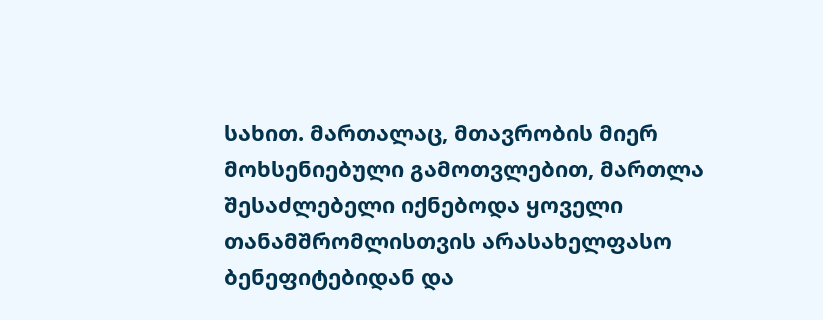სახით. მართალაც, მთავრობის მიერ მოხსენიებული გამოთვლებით, მართლა შესაძლებელი იქნებოდა ყოველი თანამშრომლისთვის არასახელფასო ბენეფიტებიდან და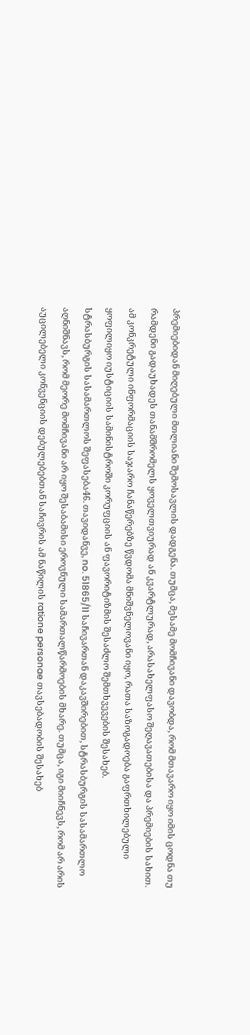პრემიებიდან მიღებული მთლიანი შემოსავლის დადგენა. თუმცა, მესამე მომჩივანი დავობდა, რომ მთავარო იყო იმის ცოდნა თუ რამდენი გადაუხადეს თანამშრომელს ყოველთვიურად ან კვარტლურად, არასახელფასო შეღავათებისა და პრემიების სახით. ამ კონკრეტული ინფორმაციის საჯარო ჩანაწერებზე წვდომა მნიშვნელოვანი იყო, რათა საზოგადოება გაფრთხილებული ყოფილიყო იუსტიციის სამინისტროში კორუფციის ან ფავორიტიზმის შესაძლო შემთხვევების შესახებ.
სტრასბურგის სასამართლოს შეფასება46. თავიდანვე, no. 51865/11 საჩივართან დაკავშირებით, სტრასბურგის სასამართლო აღნიშნავს, რომ მეორე მომჩივანი არ იყო შესაბამისი ეროვნული სამართალწარმოების მხარე. თუმცა, იგი მიიჩნევს, რომ არ არის აუცილებელი კონვენციის დებულებებთან საჩივრის ამ ნაწილის ratione personae თავსებადობის შესახებ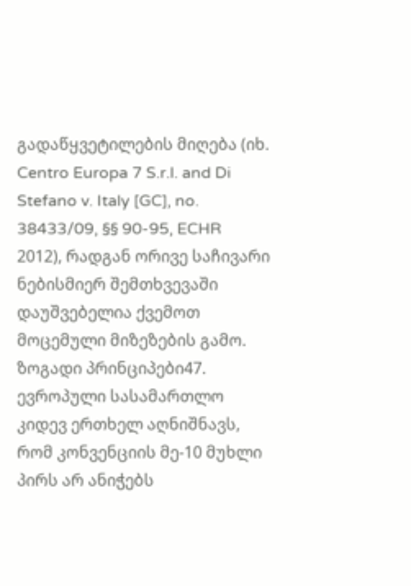გადაწყვეტილების მიღება (იხ. Centro Europa 7 S.r.l. and Di Stefano v. Italy [GC], no. 38433/09, §§ 90-95, ECHR 2012), რადგან ორივე საჩივარი ნებისმიერ შემთხვევაში დაუშვებელია ქვემოთ მოცემული მიზეზების გამო.
ზოგადი პრინციპები47. ევროპული სასამართლო კიდევ ერთხელ აღნიშნავს, რომ კონვენციის მე-10 მუხლი პირს არ ანიჭებს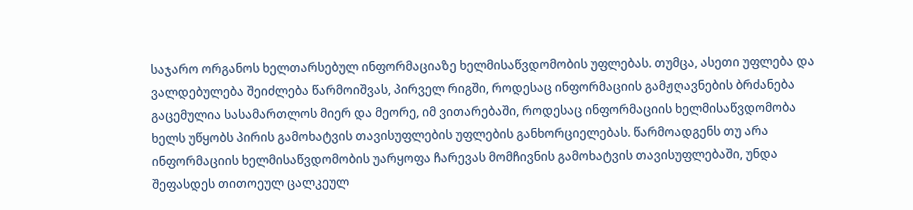საჯარო ორგანოს ხელთარსებულ ინფორმაციაზე ხელმისაწვდომობის უფლებას. თუმცა, ასეთი უფლება და ვალდებულება შეიძლება წარმოიშვას, პირველ რიგში, როდესაც ინფორმაციის გამჟღავნების ბრძანება გაცემულია სასამართლოს მიერ და მეორე, იმ ვითარებაში, როდესაც ინფორმაციის ხელმისაწვდომობა ხელს უწყობს პირის გამოხატვის თავისუფლების უფლების განხორციელებას. წარმოადგენს თუ არა ინფორმაციის ხელმისაწვდომობის უარყოფა ჩარევას მომჩივნის გამოხატვის თავისუფლებაში, უნდა შეფასდეს თითოეულ ცალკეულ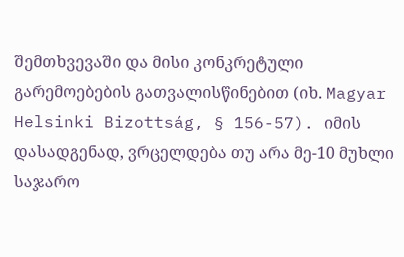შემთხვევაში და მისი კონკრეტული გარემოებების გათვალისწინებით (იხ. Magyar Helsinki Bizottság, § 156-57). იმის დასადგენად, ვრცელდება თუ არა მე-10 მუხლი საჯარო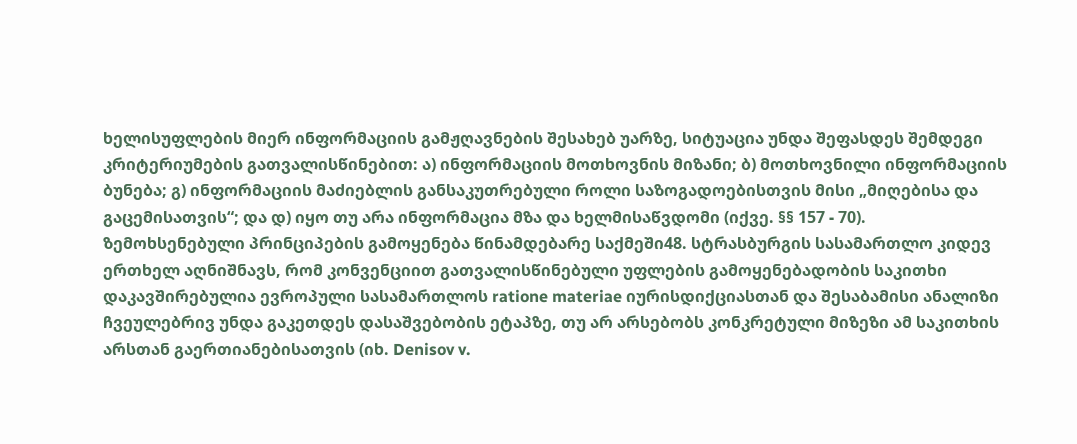ხელისუფლების მიერ ინფორმაციის გამჟღავნების შესახებ უარზე, სიტუაცია უნდა შეფასდეს შემდეგი კრიტერიუმების გათვალისწინებით: ა) ინფორმაციის მოთხოვნის მიზანი; ბ) მოთხოვნილი ინფორმაციის ბუნება; გ) ინფორმაციის მაძიებლის განსაკუთრებული როლი საზოგადოებისთვის მისი „მიღებისა და გაცემისათვის“; და დ) იყო თუ არა ინფორმაცია მზა და ხელმისაწვდომი (იქვე. §§ 157 - 70).
ზემოხსენებული პრინციპების გამოყენება წინამდებარე საქმეში48. სტრასბურგის სასამართლო კიდევ ერთხელ აღნიშნავს, რომ კონვენციით გათვალისწინებული უფლების გამოყენებადობის საკითხი დაკავშირებულია ევროპული სასამართლოს ratione materiae იურისდიქციასთან და შესაბამისი ანალიზი ჩვეულებრივ უნდა გაკეთდეს დასაშვებობის ეტაპზე, თუ არ არსებობს კონკრეტული მიზეზი ამ საკითხის არსთან გაერთიანებისათვის (იხ. Denisov v.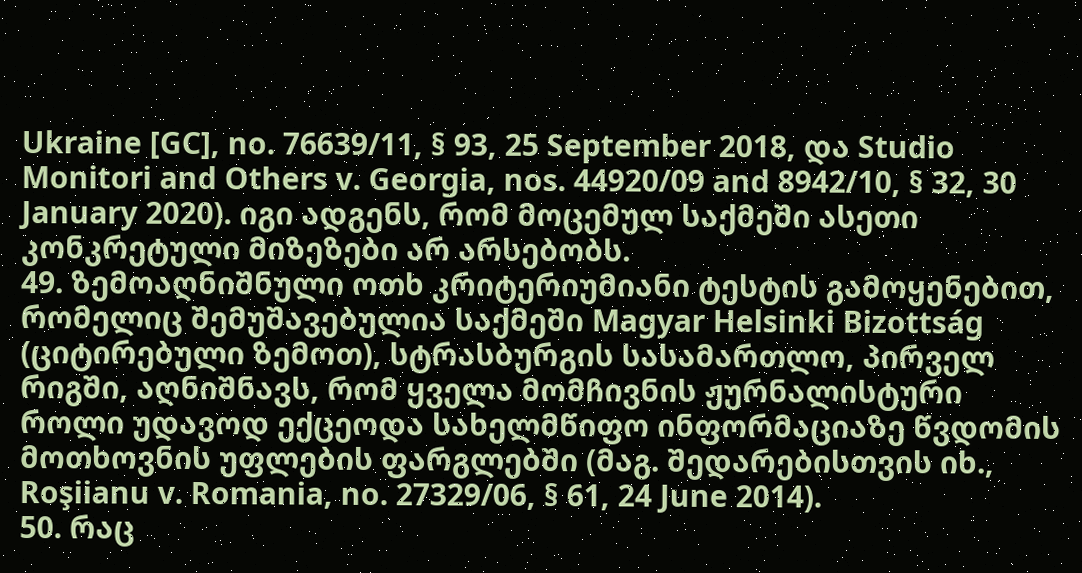Ukraine [GC], no. 76639/11, § 93, 25 September 2018, და Studio Monitori and Others v. Georgia, nos. 44920/09 and 8942/10, § 32, 30 January 2020). იგი ადგენს, რომ მოცემულ საქმეში ასეთი კონკრეტული მიზეზები არ არსებობს.
49. ზემოაღნიშნული ოთხ კრიტერიუმიანი ტესტის გამოყენებით, რომელიც შემუშავებულია საქმეში Magyar Helsinki Bizottság (ციტირებული ზემოთ), სტრასბურგის სასამართლო, პირველ რიგში, აღნიშნავს, რომ ყველა მომჩივნის ჟურნალისტური როლი უდავოდ ექცეოდა სახელმწიფო ინფორმაციაზე წვდომის მოთხოვნის უფლების ფარგლებში (მაგ. შედარებისთვის იხ., Roşiianu v. Romania, no. 27329/06, § 61, 24 June 2014).
50. რაც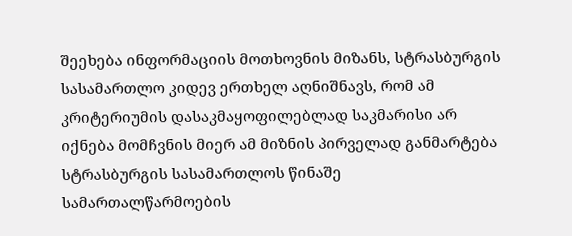შეეხება ინფორმაციის მოთხოვნის მიზანს, სტრასბურგის სასამართლო კიდევ ერთხელ აღნიშნავს, რომ ამ კრიტერიუმის დასაკმაყოფილებლად საკმარისი არ იქნება მომჩვნის მიერ ამ მიზნის პირველად განმარტება სტრასბურგის სასამართლოს წინაშე სამართალწარმოების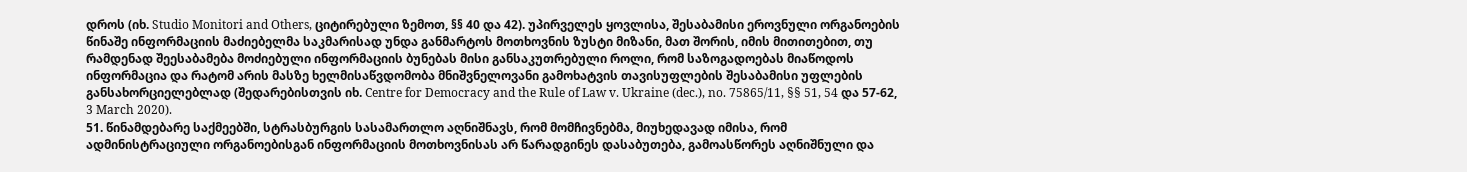დროს (იხ. Studio Monitori and Others, ციტირებული ზემოთ, §§ 40 და 42). უპირველეს ყოვლისა, შესაბამისი ეროვნული ორგანოების წინაშე ინფორმაციის მაძიებელმა საკმარისად უნდა განმარტოს მოთხოვნის ზუსტი მიზანი, მათ შორის, იმის მითითებით, თუ რამდენად შეესაბამება მოძიებული ინფორმაციის ბუნებას მისი განსაკუთრებული როლი, რომ საზოგადოებას მიაწოდოს ინფორმაცია და რატომ არის მასზე ხელმისაწვდომობა მნიშვნელოვანი გამოხატვის თავისუფლების შესაბამისი უფლების განსახორციელებლად (შედარებისთვის იხ. Centre for Democracy and the Rule of Law v. Ukraine (dec.), no. 75865/11, §§ 51, 54 და 57-62, 3 March 2020).
51. წინამდებარე საქმეებში, სტრასბურგის სასამართლო აღნიშნავს, რომ მომჩივნებმა, მიუხედავად იმისა, რომ ადმინისტრაციული ორგანოებისგან ინფორმაციის მოთხოვნისას არ წარადგინეს დასაბუთება, გამოასწორეს აღნიშნული და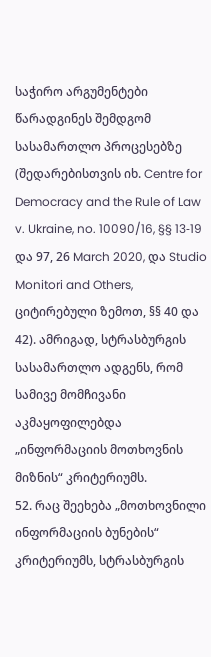საჭირო არგუმენტები წარადგინეს შემდგომ სასამართლო პროცესებზე (შედარებისთვის იხ. Centre for Democracy and the Rule of Law v. Ukraine, no. 10090/16, §§ 13‑19 და 97, 26 March 2020, და Studio Monitori and Others, ციტირებული ზემოთ, §§ 40 და 42). ამრიგად, სტრასბურგის სასამართლო ადგენს, რომ სამივე მომჩივანი აკმაყოფილებდა „ინფორმაციის მოთხოვნის მიზნის“ კრიტერიუმს.
52. რაც შეეხება „მოთხოვნილი ინფორმაციის ბუნების“ კრიტერიუმს, სტრასბურგის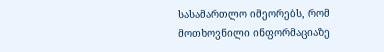სასამართლო იმეორებს, რომ მოთხოვნილი ინფორმაციაზე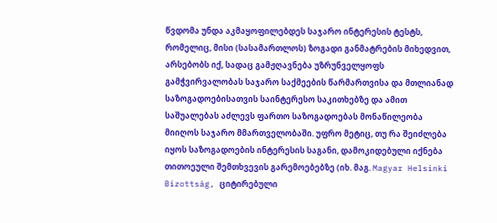წვდომა უნდა აკმაყოფილებდეს საჯარო ინტერესის ტესტს, რომელიც, მისი (სასამართლოს) ზოგადი განმატრების მიხედვით, არსებობს იქ, სადაც გამჟღავნება უზრუნველყოფს გამჭვირვალობას საჯარო საქმეების წარმართვისა და მთლიანად საზოგადოებისათვის საინტერესო საკითხებზე და ამით საშუალებას აძლევს ფართო საზოგადოებას მონაწილეობა მიიღოს საჯარო მმართველობაში. უფრო მეტიც, თუ რა შეიძლება იყოს საზოგადოების ინტერესის საგანი, დამოკიდებული იქნება თითოეული შემთხვევის გარემოებებზე (იხ. მაგ. Magyar Helsinki Bizottság, ციტირებული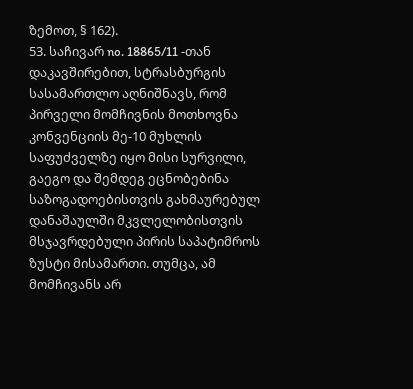ზემოთ, § 162).
53. საჩივარ no. 18865/11 -თან დაკავშირებით, სტრასბურგის სასამართლო აღნიშნავს, რომ პირველი მომჩივნის მოთხოვნა კონვენციის მე-10 მუხლის საფუძველზე იყო მისი სურვილი, გაეგო და შემდეგ ეცნობებინა საზოგადოებისთვის გახმაურებულ დანაშაულში მკვლელობისთვის მსჯავრდებული პირის საპატიმროს ზუსტი მისამართი. თუმცა, ამ მომჩივანს არ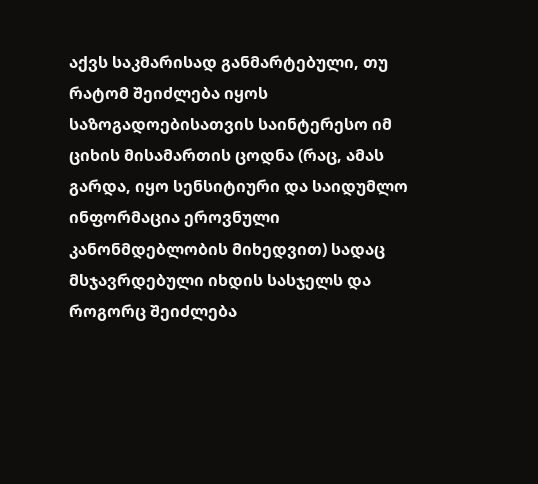აქვს საკმარისად განმარტებული, თუ რატომ შეიძლება იყოს საზოგადოებისათვის საინტერესო იმ ციხის მისამართის ცოდნა (რაც, ამას გარდა, იყო სენსიტიური და საიდუმლო ინფორმაცია ეროვნული კანონმდებლობის მიხედვით) სადაც მსჯავრდებული იხდის სასჯელს და როგორც შეიძლება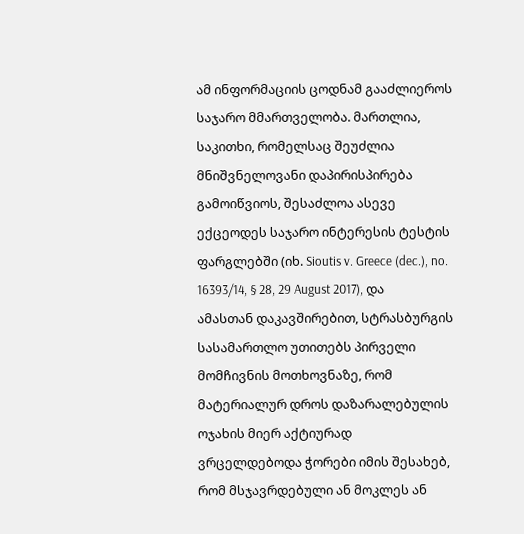ამ ინფორმაციის ცოდნამ გააძლიეროს საჯარო მმართველობა. მართლია, საკითხი, რომელსაც შეუძლია მნიშვნელოვანი დაპირისპირება გამოიწვიოს, შესაძლოა ასევე ექცეოდეს საჯარო ინტერესის ტესტის ფარგლებში (იხ. Sioutis v. Greece (dec.), no. 16393/14, § 28, 29 August 2017), და ამასთან დაკავშირებით, სტრასბურგის სასამართლო უთითებს პირველი მომჩივნის მოთხოვნაზე, რომ მატერიალურ დროს დაზარალებულის ოჯახის მიერ აქტიურად ვრცელდებოდა ჭორები იმის შესახებ, რომ მსჯავრდებული ან მოკლეს ან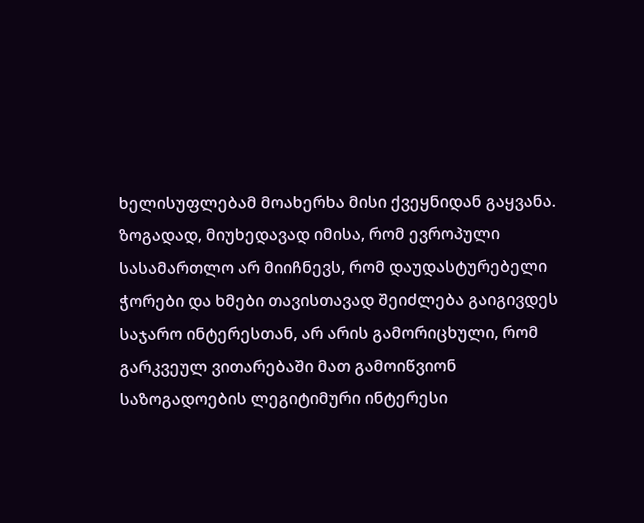ხელისუფლებამ მოახერხა მისი ქვეყნიდან გაყვანა. ზოგადად, მიუხედავად იმისა, რომ ევროპული სასამართლო არ მიიჩნევს, რომ დაუდასტურებელი ჭორები და ხმები თავისთავად შეიძლება გაიგივდეს საჯარო ინტერესთან, არ არის გამორიცხული, რომ გარკვეულ ვითარებაში მათ გამოიწვიონ საზოგადოების ლეგიტიმური ინტერესი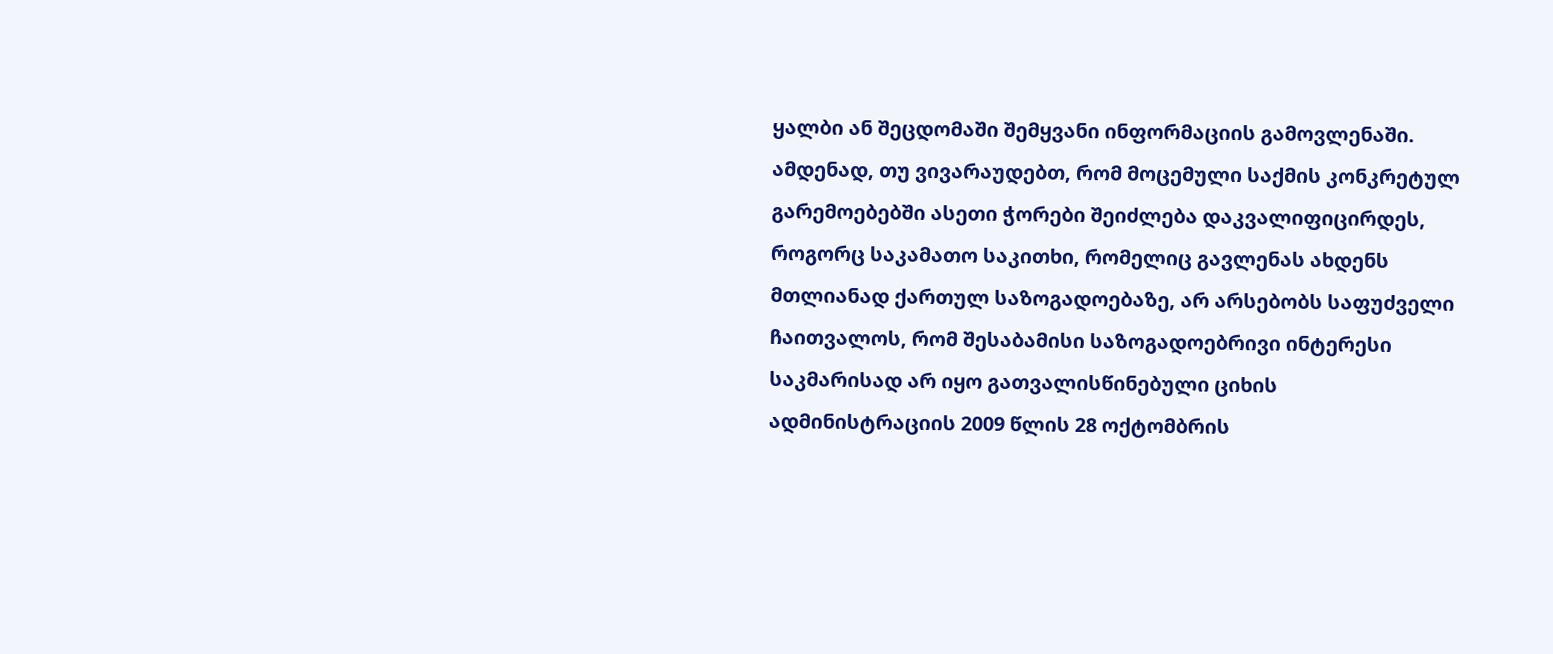ყალბი ან შეცდომაში შემყვანი ინფორმაციის გამოვლენაში. ამდენად, თუ ვივარაუდებთ, რომ მოცემული საქმის კონკრეტულ გარემოებებში ასეთი ჭორები შეიძლება დაკვალიფიცირდეს, როგორც საკამათო საკითხი, რომელიც გავლენას ახდენს მთლიანად ქართულ საზოგადოებაზე, არ არსებობს საფუძველი ჩაითვალოს, რომ შესაბამისი საზოგადოებრივი ინტერესი საკმარისად არ იყო გათვალისწინებული ციხის ადმინისტრაციის 2009 წლის 28 ოქტომბრის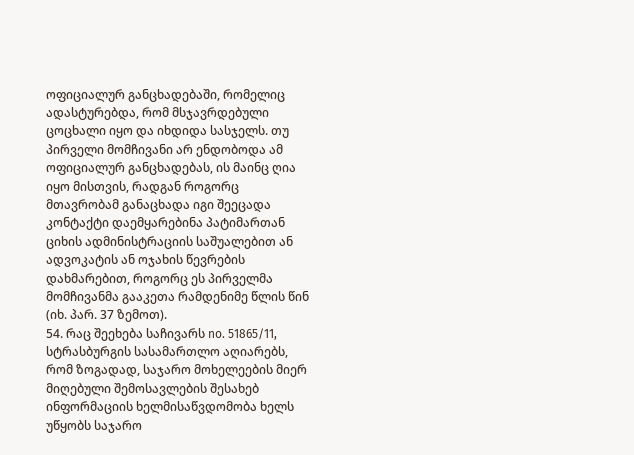ოფიციალურ განცხადებაში, რომელიც ადასტურებდა, რომ მსჯავრდებული ცოცხალი იყო და იხდიდა სასჯელს. თუ პირველი მომჩივანი არ ენდობოდა ამ ოფიციალურ განცხადებას, ის მაინც ღია იყო მისთვის, რადგან როგორც მთავრობამ განაცხადა იგი შეეცადა კონტაქტი დაემყარებინა პატიმართან ციხის ადმინისტრაციის საშუალებით ან ადვოკატის ან ოჯახის წევრების დახმარებით, როგორც ეს პირველმა მომჩივანმა გააკეთა რამდენიმე წლის წინ (იხ. პარ. 37 ზემოთ).
54. რაც შეეხება საჩივარს no. 51865/11, სტრასბურგის სასამართლო აღიარებს, რომ ზოგადად, საჯარო მოხელეების მიერ მიღებული შემოსავლების შესახებ ინფორმაციის ხელმისაწვდომობა ხელს უწყობს საჯარო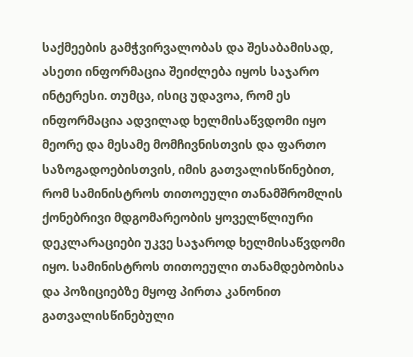საქმეების გამჭვირვალობას და შესაბამისად, ასეთი ინფორმაცია შეიძლება იყოს საჯარო ინტერესი. თუმცა, ისიც უდავოა, რომ ეს ინფორმაცია ადვილად ხელმისაწვდომი იყო მეორე და მესამე მომჩივნისთვის და ფართო საზოგადოებისთვის, იმის გათვალისწინებით, რომ სამინისტროს თითოეული თანამშრომლის ქონებრივი მდგომარეობის ყოველწლიური დეკლარაციები უკვე საჯაროდ ხელმისაწვდომი იყო. სამინისტროს თითოეული თანამდებობისა და პოზიციებზე მყოფ პირთა კანონით გათვალისწინებული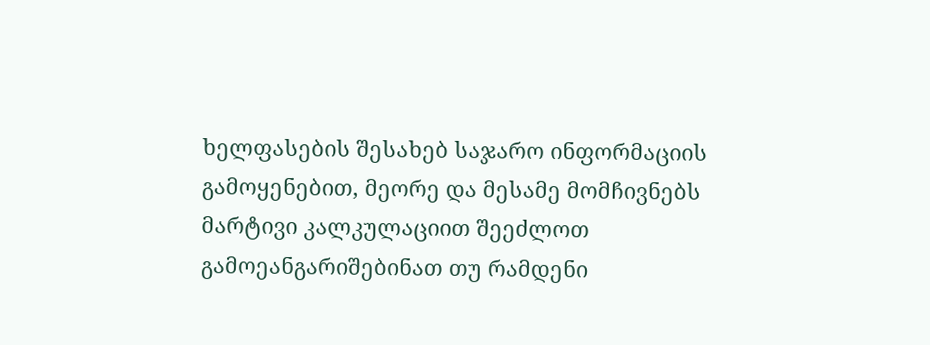ხელფასების შესახებ საჯარო ინფორმაციის გამოყენებით, მეორე და მესამე მომჩივნებს მარტივი კალკულაციით შეეძლოთ გამოეანგარიშებინათ თუ რამდენი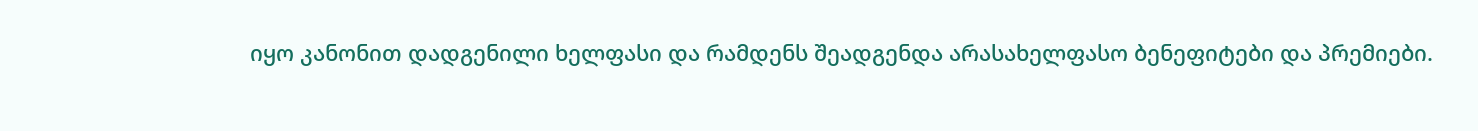იყო კანონით დადგენილი ხელფასი და რამდენს შეადგენდა არასახელფასო ბენეფიტები და პრემიები.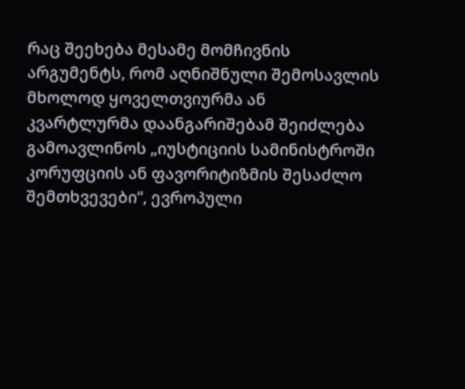რაც შეეხება მესამე მომჩივნის არგუმენტს, რომ აღნიშნული შემოსავლის მხოლოდ ყოველთვიურმა ან კვარტლურმა დაანგარიშებამ შეიძლება გამოავლინოს „იუსტიციის სამინისტროში კორუფციის ან ფავორიტიზმის შესაძლო შემთხვევები“, ევროპული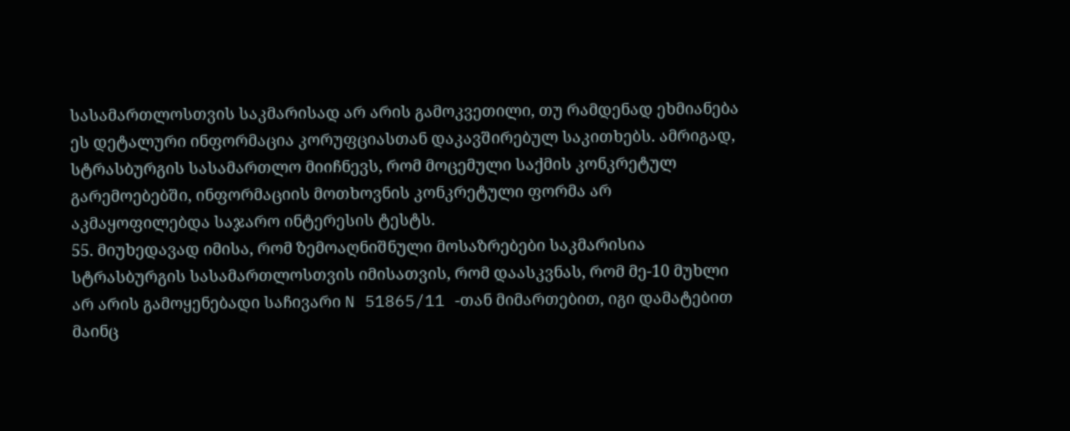სასამართლოსთვის საკმარისად არ არის გამოკვეთილი, თუ რამდენად ეხმიანება ეს დეტალური ინფორმაცია კორუფციასთან დაკავშირებულ საკითხებს. ამრიგად, სტრასბურგის სასამართლო მიიჩნევს, რომ მოცემული საქმის კონკრეტულ გარემოებებში, ინფორმაციის მოთხოვნის კონკრეტული ფორმა არ აკმაყოფილებდა საჯარო ინტერესის ტესტს.
55. მიუხედავად იმისა, რომ ზემოაღნიშნული მოსაზრებები საკმარისია სტრასბურგის სასამართლოსთვის იმისათვის, რომ დაასკვნას, რომ მე-10 მუხლი არ არის გამოყენებადი საჩივარი N 51865/11 -თან მიმართებით, იგი დამატებით მაინც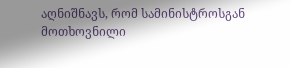აღნიშნავს, რომ სამინისტროსგან მოთხოვნილი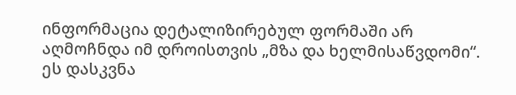ინფორმაცია დეტალიზირებულ ფორმაში არ აღმოჩნდა იმ დროისთვის „მზა და ხელმისაწვდომი“. ეს დასკვნა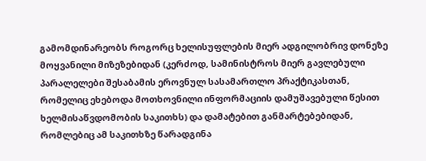გამომდინარეობს როგორც ხელისუფლების მიერ ადგილობრივ დონეზე მოყვანილი მიზეზებიდან (კერძოდ, სამინისტროს მიერ გავლებული პარალელები შესაბამის ეროვნულ სასამართლო პრაქტიკასთან, რომელიც ეხებოდა მოთხოვნილი ინფორმაციის დამუშავებული წესით ხელმისაწვდომობის საკითხს) და დამატებით განმარტებებიდან, რომლებიც ამ საკითხზე წარადგინა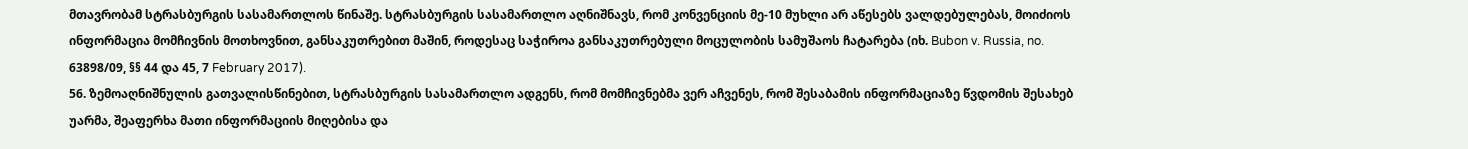მთავრობამ სტრასბურგის სასამართლოს წინაშე. სტრასბურგის სასამართლო აღნიშნავს, რომ კონვენციის მე-10 მუხლი არ აწესებს ვალდებულებას, მოიძიოს ინფორმაცია მომჩივნის მოთხოვნით, განსაკუთრებით მაშინ, როდესაც საჭიროა განსაკუთრებული მოცულობის სამუშაოს ჩატარება (იხ. Bubon v. Russia, no. 63898/09, §§ 44 და 45, 7 February 2017).
56. ზემოაღნიშნულის გათვალისწინებით, სტრასბურგის სასამართლო ადგენს, რომ მომჩივნებმა ვერ აჩვენეს, რომ შესაბამის ინფორმაციაზე წვდომის შესახებ უარმა, შეაფერხა მათი ინფორმაციის მიღებისა და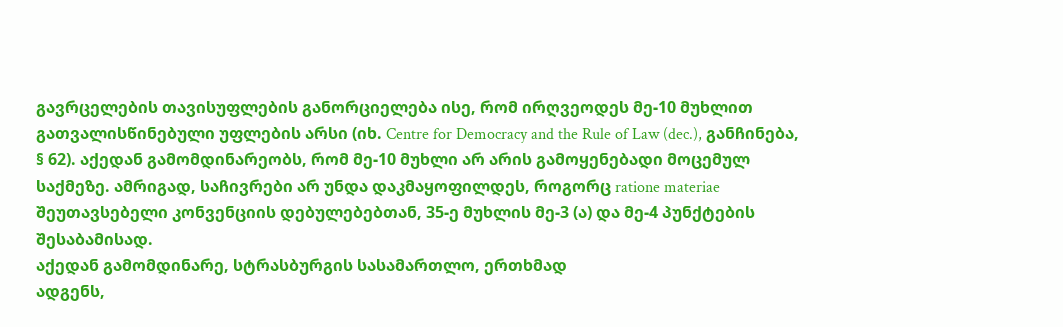გავრცელების თავისუფლების განორციელება ისე, რომ ირღვეოდეს მე-10 მუხლით გათვალისწინებული უფლების არსი (იხ. Centre for Democracy and the Rule of Law (dec.), განჩინება, § 62). აქედან გამომდინარეობს, რომ მე-10 მუხლი არ არის გამოყენებადი მოცემულ საქმეზე. ამრიგად, საჩივრები არ უნდა დაკმაყოფილდეს, როგორც ratione materiae შეუთავსებელი კონვენციის დებულებებთან, 35-ე მუხლის მე-3 (ა) და მე-4 პუნქტების შესაბამისად.
აქედან გამომდინარე, სტრასბურგის სასამართლო, ერთხმად
ადგენს,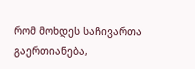რომ მოხდეს საჩივართა გაერთიანება,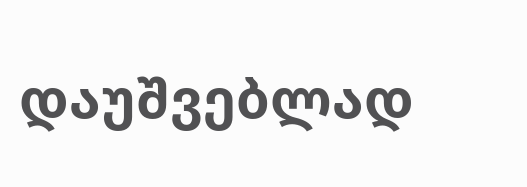დაუშვებლად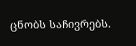ცნობს საჩივრებს.